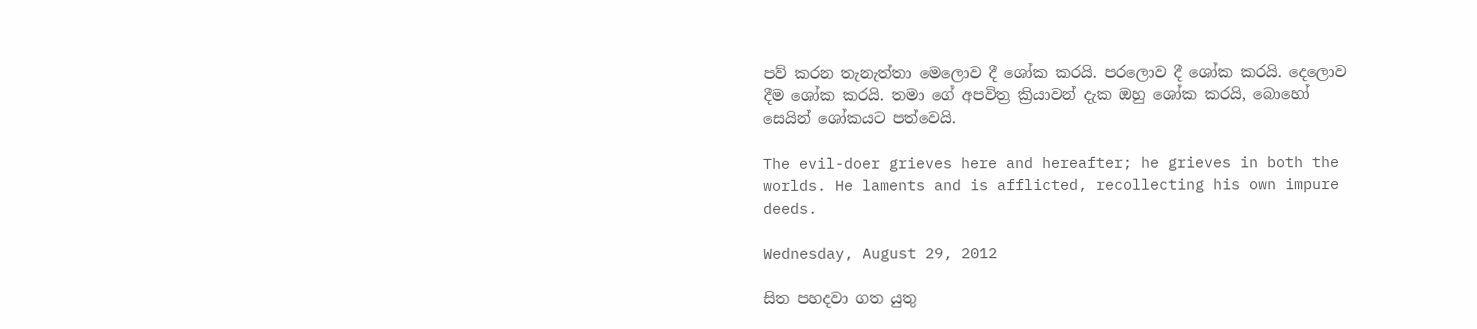පව් කරන තැනැත්තා මෙලොව දී ශෝක කරයි. පරලොව දී ශෝක කරයි. දෙලොව දීම ශෝක කරයි. තමා ගේ අපවිත්‍ර ක්‍රියාවන් දැක ඔහු ශෝක කරයි, බොහෝ සෙයින් ශෝකයට පත්වෙයි.

The evil-doer grieves here and hereafter; he grieves in both the worlds. He laments and is afflicted, recollecting his own impure deeds.

Wednesday, August 29, 2012

සිත පහදවා ගත යුතු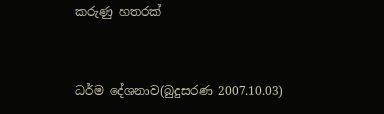කරුණු හතරක්


ධර්ම දේශනාව(බුදුසරණ 2007.10.03)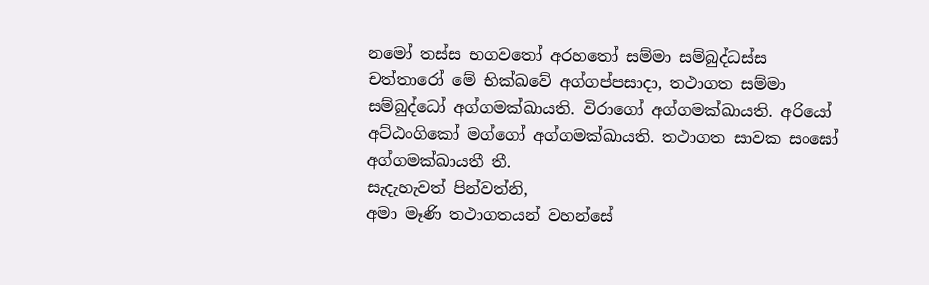නමෝ තස්ස භගවතෝ අරහතෝ සම්මා සම්බුද්ධස්ස
චත්තාරෝ මේ භික්ඛවේ අග්ගප්පසාදා, තථාගත සම්මා සම්බුද්ධෝ අග්ගමක්ඛායති. විරාගෝ අග්ගමක්ඛායති. අරියෝ අට්ඨංගිකෝ මග්ගෝ අග්ගමක්ඛායති. තථාගත සාවක සංඝෝ අග්ගමක්ඛායතී තී.
සැදැහැවත් පින්වත්නි,
අමා මෑණි තථාගතයන් වහන්සේ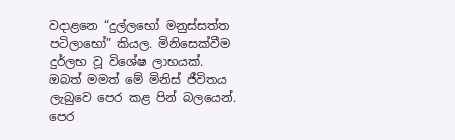වදාළනෙ “දුල්ලභෝ මනුස්සත්ත පටිලාභෝ” කියල. මිනිසෙක්වීම දුර්ලභ වූ විශේෂ ලාභයක්. ඔබත් මමත් මේ මිනිස් ජීවිතය ලැබුවෙ පෙර කළ පින් බලයෙන්. පෙර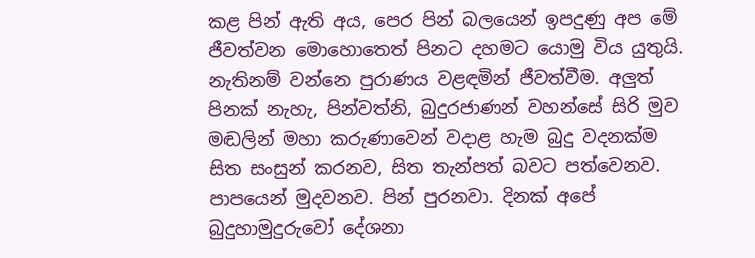කළ පින් ඇති අය, පෙර පින් බලයෙන් ඉපදුණු අප මේ ජීවත්වන මොහොතෙත් පිනට දහමට යොමු විය යුතුයි. නැතිනම් වන්නෙ පුරාණය වළඳමින් ජීවත්වීම. අලුත් පිනක් නැහැ, පින්වත්නි, බුදුරජාණන් වහන්සේ සිරි මුව මඬලින් මහා කරුණාවෙන් වදාළ හැම බුදු වදනක්ම සිත සංසුන් කරනව, සිත තැන්පත් බවට පත්වෙනව. පාපයෙන් මුදවනව. පින් පුරනවා. දිනක් අපේ බුදුහාමුදුරුවෝ දේශනා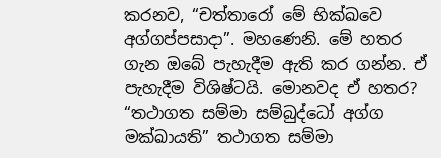කරනව, “චත්තාරෝ මේ භික්ඛවෙ අග්ගප්පසාදා”. මහණෙනි. මේ හතර ගැන ඔබේ පැහැදීම ඇති කර ගන්න. ඒ පැහැදීම විශිෂ්ටයි. මොනවද ඒ හතර? “තථාගත සම්මා සම්බුද්ධෝ අග්ග මක්ඛායති” තථාගත සම්මා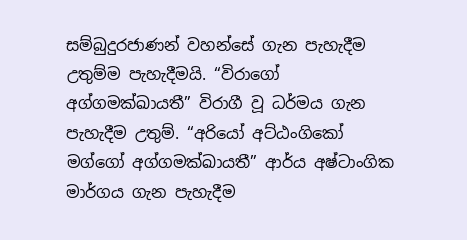සම්බුදුරජාණන් වහන්සේ ගැන පැහැදීම උතුම්ම පැහැදීමයි. “විරාගෝ අග්ගමක්ඛායතී” විරාගී වූ ධර්මය ගැන පැහැදීම උතුම්. “අරියෝ අට්ඨංගිකෝ මග්ගෝ අග්ගමක්ඛායතී” ආර්ය අෂ්ටාංගික මාර්ගය ගැන පැහැදීම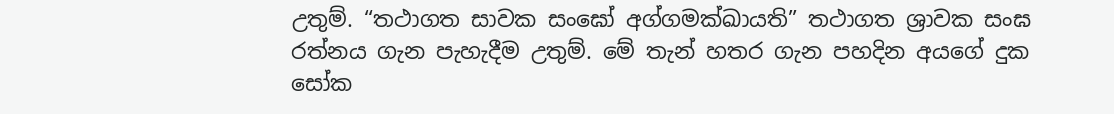උතුම්. “තථාගත සාවක සංඝෝ අග්ගමක්ඛායති” තථාගත ශ්‍රාවක සංඝ රත්නය ගැන පැහැදීම උතුම්. මේ තැන් හතර ගැන පහදින අයගේ දුක සෝක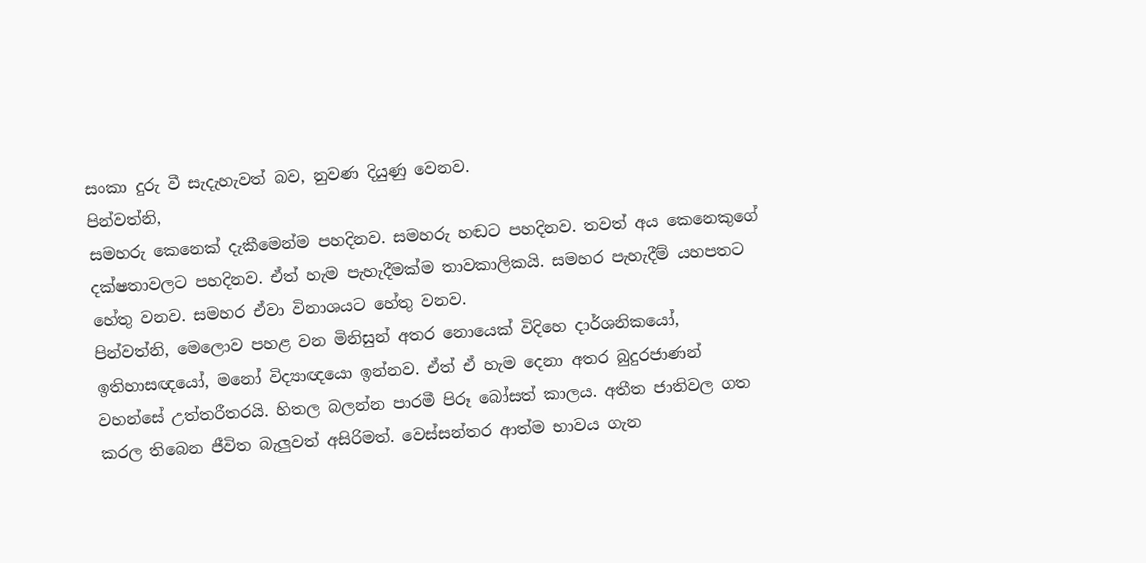සංකා දුරු වී සැදැහැවත් බව, නුවණ දියුණු වෙනව.
පින්වත්නි,
සමහරු කෙනෙක් දැකීමෙන්ම පහදිනව. සමහරු හඬට පහදිනව. තවත් අය කෙනෙකුගේ දක්ෂතාවලට පහදිනව. ඒත් හැම පැහැදීමක්ම තාවකාලිකයි. සමහර පැහැදීම් යහපතට හේතු වනව. සමහර ඒවා විනාශයට හේතු වනව.
පින්වත්නි, මෙලොව පහළ වන මිනිසුන් අතර නොයෙක් විදිහෙ දාර්ශනිකයෝ, ඉතිහාසඥයෝ, මනෝ විද්‍යාඥයො ඉන්නව. ඒත් ඒ හැම දෙනා අතර බුදුරජාණන් වහන්සේ උත්තරීතරයි. හිතල බලන්න පාරමී පිරූ බෝසත් කාලය. අතීත ජාතිවල ගත කරල තිබෙන ජීවිත බැලුවත් අසිරිමත්. වෙස්සන්තර ආත්ම භාවය ගැන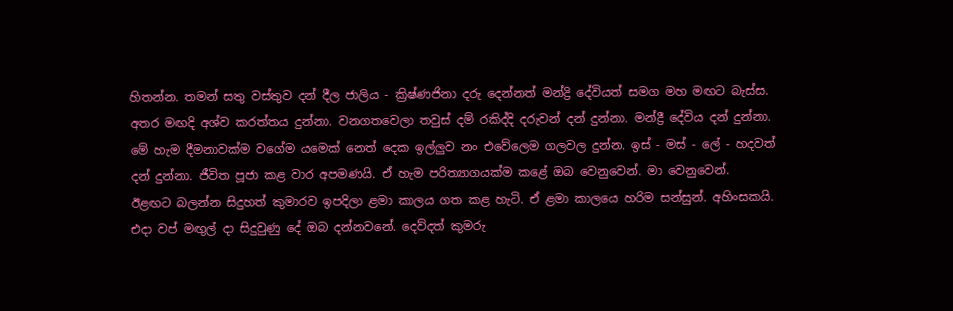හිතන්න. තමන් සතු වස්තුව දන් දීල ජාලිය - ක්‍රිෂ්ණජිනා දරු දෙන්නත් මන්ද්‍රි දේවියත් සමග මහ මඟට බැස්ස. අතර මඟදි අශ්ව කරත්තය දුන්නා. වනගතවෙලා තවුස් දම් රකිද්දි දරුවන් දන් දුන්නා. මන්ද්‍රී දේවිය දන් දුන්නා. මේ හැම දීමනාවක්ම වගේම යමෙක් නෙත් දෙක ඉල්ලුව නං එවේලෙම ගලවල දුන්න. ඉස් - මස් - ලේ - හදවත් දන් දුන්නා. ජීවිත පූජා කළ වාර අපමණයි. ඒ හැම පරිත්‍යාගයක්ම කළේ ඔබ වෙනුවෙන්. මා වෙනුවෙන්.
ඊළඟට බලන්න සිදුහත් කුමාරව ඉපදිලා ළමා කාලය ගත කළ හැටි. ඒ ළමා කාලයෙ හරිම සන්සුන්. අහිංසකයි. එදා වප් මඟුල් දා සිදුවුණු දේ ඔබ දන්නවනේ. දෙව්දත් කුමරු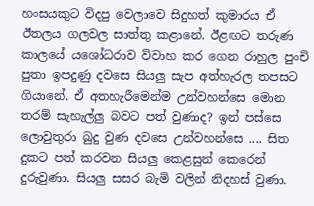හංසයකුට විදපු වෙලාවෙ සිදුහත් කුමාරය ඒ ඊතලය ගලවල සාත්තු කළානේ. ඊළඟට තරුණ කාලයේ යශෝධරාව විවාහ කර ගෙන රාහුල පුංචි පුතා ඉපදුණු දවසෙ සියලු සැප අත්හැරල තපසට ගියානේ. ඒ අතහැරීමෙන්ම උන්වහන්සෙ මොන තරම් සැහැල්ලු බවට පත් වුණාද? ඉන් පස්සෙ ලොවුතුරා බුදු වුණ දවසෙ උන්වහන්සෙ .... සිත දුකට පත් කරවන සියලු කෙළසුන් කෙරෙන් දුරුවුණා. සියලු සසර බැමි වලින් නිදහස් වුණා.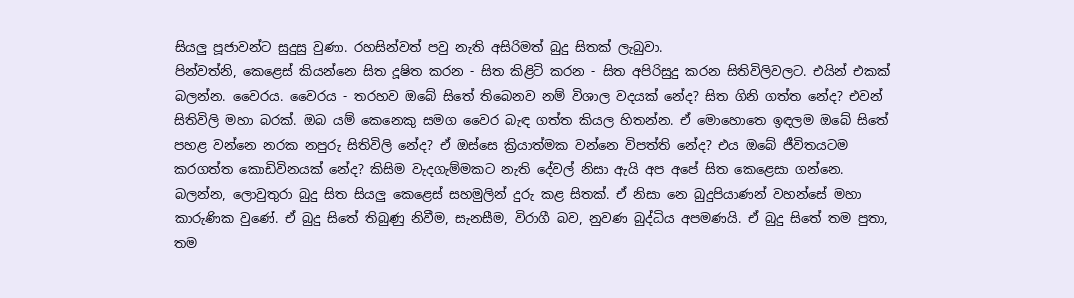සියලු පූජාවන්ට සුදුසු වුණා. රහසින්වත් පවු නැති අසිරිමත් බුදු සිතක් ලැබුවා.
පින්වත්නි, කෙළෙස් කියන්නෙ සිත දූෂිත කරන - සිත කිළිටි කරන - සිත අපිරිසුදු කරන සිතිවිලිවලට. එයින් එකක් බලන්න. වෛරය. වෛරය - තරහව ඔබේ සිතේ තිබෙනව නම් විශාල වදයක් නේද? සිත ගිනි ගත්ත නේද? එවන් සිතිවිලි මහා බරක්. ඔබ යම් කෙනෙකු සමග වෛර බැඳ ගත්ත කියල හිතන්න. ඒ මොහොතෙ ඉඳලම ඔබේ සිතේ පහළ වන්නෙ නරක නපුරු සිතිවිලි නේද? ඒ ඔස්සෙ ක්‍රියාත්මක වන්නෙ විපත්ති නේද? එය ඔබේ ජීවිතයටම කරගත්ත කොඩිවිනයක් නේද? කිසිම වැදගැම්මකට නැති දේවල් නිසා ඇයි අප අපේ සිත කෙළෙසා ගන්නෙ.
බලන්න, ලොවුතුරා බුදු සිත සියලු කෙළෙස් සහමුලින් දුරු කළ සිතක්. ඒ නිසා නෙ බුදුපියාණන් වහන්සේ මහා කාරුණික වුණේ. ඒ බුදු සිතේ තිබුණු නිවීම, සැනසීම, විරාගී බව, නුවණ බුද්ධිය අපමණයි. ඒ බුදු සිතේ තම පුතා, තම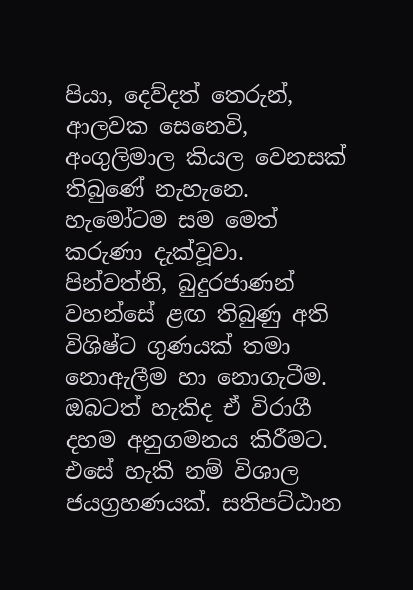පියා, දෙව්දත් තෙරුන්, ආලවක සෙනෙවි, අංගුලිමාල කියල වෙනසක් තිබුණේ නැහැනෙ. හැමෝටම සම මෙත් කරුණා දැක්වූවා.
පින්වත්නි, බුදුරජාණන් වහන්සේ ළඟ තිබුණු අති විශිෂ්ට ගුණයක් තමා නොඇලීම හා නොගැටීම. ඔබටත් හැකිද ඒ විරාගී දහම අනුගමනය කිරීමට. එසේ හැකි නම් විශාල ජයග්‍රහණයක්. සතිපට්ඨාන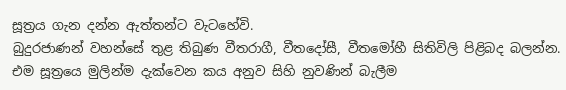සූත්‍රය ගැන දන්න ඇත්තන්ට වැටහේවි.
බුදුරජාණන් වහන්සේ තුළ තිබුණ වීතරාගී, වීතදෝසී, වීතමෝහී සිතිවිලි පිළිබද බලන්න. එම සූත්‍රයෙ මුලින්ම දැක්වෙන කය අනුව සිහි නුවණින් බැලීම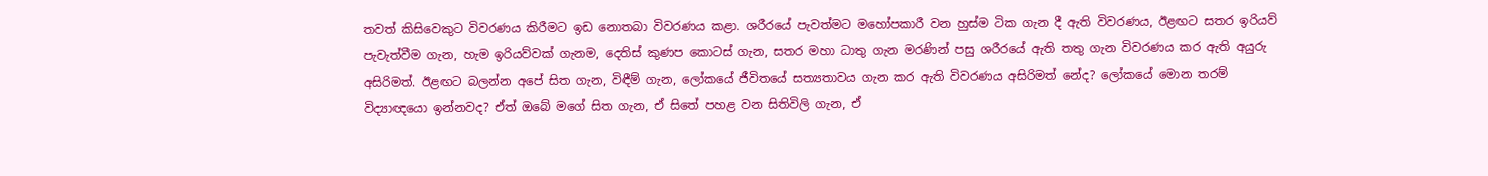තවත් කිසිවෙකුට විවරණය කිරීමට ඉඩ නොතබා විවරණය කළා. ශරීරයේ පැවත්මට මහෝපකාරී වන හුස්ම ටික ගැන දී ඇති විවරණය, ඊළඟට සතර ඉරියව් පැවැත්වීම ගැන, හැම ඉරියව්වක් ගැනම, දෙතිස් කුණප කොටස් ගැන, සතර මහා ධාතු ගැන මරණින් පසු ශරීරයේ ඇති තතු ගැන විවරණය කර ඇති අයුරු අසිරිමත්. ඊළඟට බලන්න අපේ සිත ගැන, විඳීම් ගැන, ලෝකයේ ජීවිතයේ සත්‍යතාවය ගැන කර ඇති විවරණය අසිරිමත් නේද? ලෝකයේ මොන තරම් විද්‍යාඥයො ඉන්නවද? ඒත් ඔබේ මගේ සිත ගැන, ඒ සිතේ පහළ වන සිතිවිලි ගැන, ඒ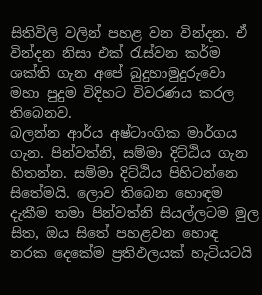සිතිවිලි වලින් පහළ වන වින්දන. ඒ වින්දන නිසා එක් රැස්වන කර්ම ශක්ති ගැන අපේ බුදුහාමුදුරුවො මහා පුදුම විදිහට විවරණය කරල තිබෙනව.
බලන්න ආර්ය අෂ්ටාංගික මාර්ගය ගැන. පින්වත්නි, සම්මා දිට්ඨිය ගැන හිතන්න. සම්මා දිට්ඨිය පිහිටන්නෙ සිතේමයි. ලොව තිබෙන හොඳම දැකීම තමා පින්වත්නි සියල්ලටම මුල සිත, ඔය සිතේ පහළවන හොඳ නරක දෙකේම ප්‍රතිඵලයක් හැටියටයි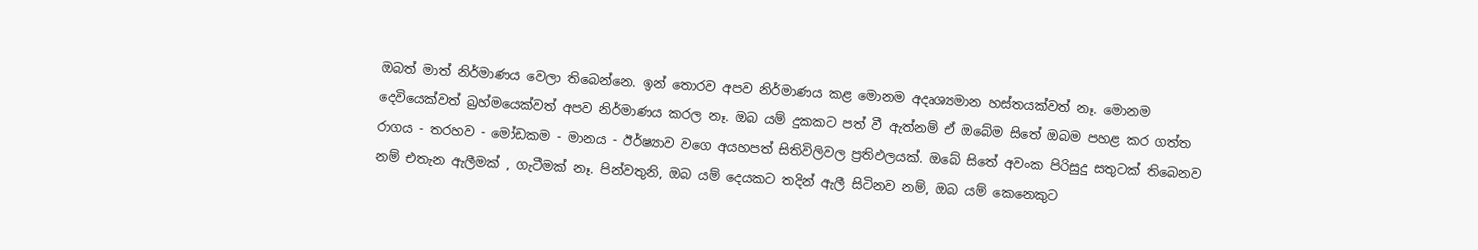ඔබත් මාත් නිර්මාණය වෙලා තිබෙන්නෙ. ඉන් තොරව අපව නිර්මාණය කළ මොනම අදෘශ්‍යමාන හස්තයක්වත් නෑ. මොනම දෙවියෙක්වත් බ්‍රහ්මයෙක්වත් අපව නිර්මාණය කරල නෑ. ඔබ යම් දුකකට පත් වී ඇත්නම් ඒ ඔබේම සිතේ ඔබම පහළ කර ගත්ත රාගය - තරහව - මෝඩකම - මානය - ඊර්ෂ්‍යාව වගෙ අයහපත් සිතිවිලිවල ප්‍රතිඵලයක්. ඔබේ සිතේ අවංක පිරිසුදු සතුටක් තිබෙනව නම් එතැන ඇලීමක් , ගැටීමක් නෑ. පින්වතුනි, ඔබ යම් දෙයකට තදින් ඇලී සිටිනව නම්, ඔබ යම් කෙනෙකුට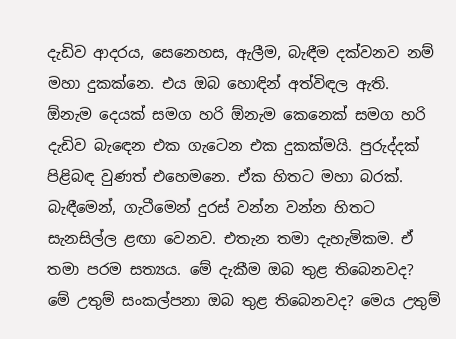දැඩිව ආදරය, සෙනෙහස, ඇලීම, බැඳීම දක්වනව නම් මහා දුකක්නෙ. එය ඔබ හොඳින් අත්විඳල ඇති.
ඕනැම දෙයක් සමග හරි ඕනැම කෙනෙක් සමග හරි දැඩිව බැඳෙන එක ගැටෙන එක දුකක්මයි. පුරුද්දක් පිළිබඳ වුණත් එහෙමනෙ. ඒක හිතට මහා බරක්. බැඳීමෙන්, ගැටීමෙන් දුරස් වන්න වන්න හිතට සැනසිල්ල ළඟා වෙනව. එතැන තමා දැහැමිකම. ඒ තමා පරම සත්‍යය. මේ දැකීම ඔබ තුළ තිබෙනවද? මේ උතුම් සංකල්පනා ඔබ තුළ තිබෙනවද? මෙය උතුම්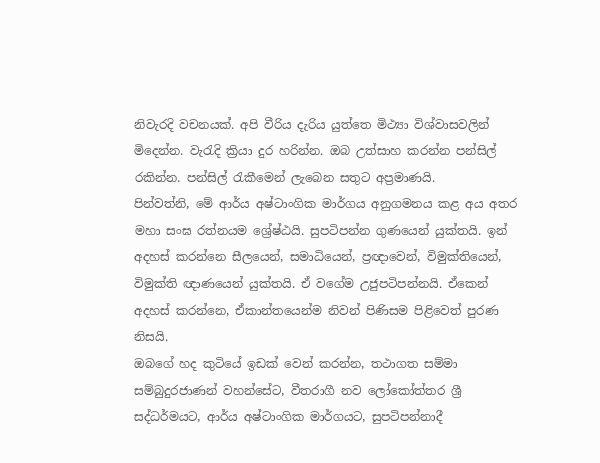නිවැරදි වචනයක්. අපි වීරිය දැරිය යුත්තෙ මිථ්‍යා විශ්වාසවලින් මිදෙන්න. වැරැදි ක්‍රියා දුර හරින්න. ඔබ උත්සාහ කරන්න පන්සිල් රකින්න. පන්සිල් රැකීමෙන් ලැබෙන සතුට අප්‍රමාණයි.
පින්වත්නි, මේ ආර්ය අෂ්ටාංගික මාර්ගය අනුගමනය කළ අය අතර මහා සංඝ රත්නයම ශ්‍රේෂ්ඨයි. සුපටිපන්න ගුණයෙන් යුක්තයි. ඉන් අදහස් කරන්නෙ සීලයෙන්, සමාධියෙන්, ප්‍රඥාවෙන්, විමුක්තියෙන්, විමුක්ති ඥාණයෙන් යුක්තයි. ඒ වගේම උජුපටිපන්නයි. ඒකෙන් අදහස් කරන්නෙ, ඒකාන්තයෙන්ම නිවන් පිණිසම පිළිවෙත් පුරණ නිසයි.
ඔබගේ හද කුටියේ ඉඩක් වෙන් කරන්න, තථාගත සම්මා සම්බුදුරජාණන් වහන්සේට, වීතරාගී නව ලෝකෝත්තර ශ්‍රී සද්ධර්මයට, ආර්ය අෂ්ටාංගික මාර්ගයට, සුපටිපන්නාදී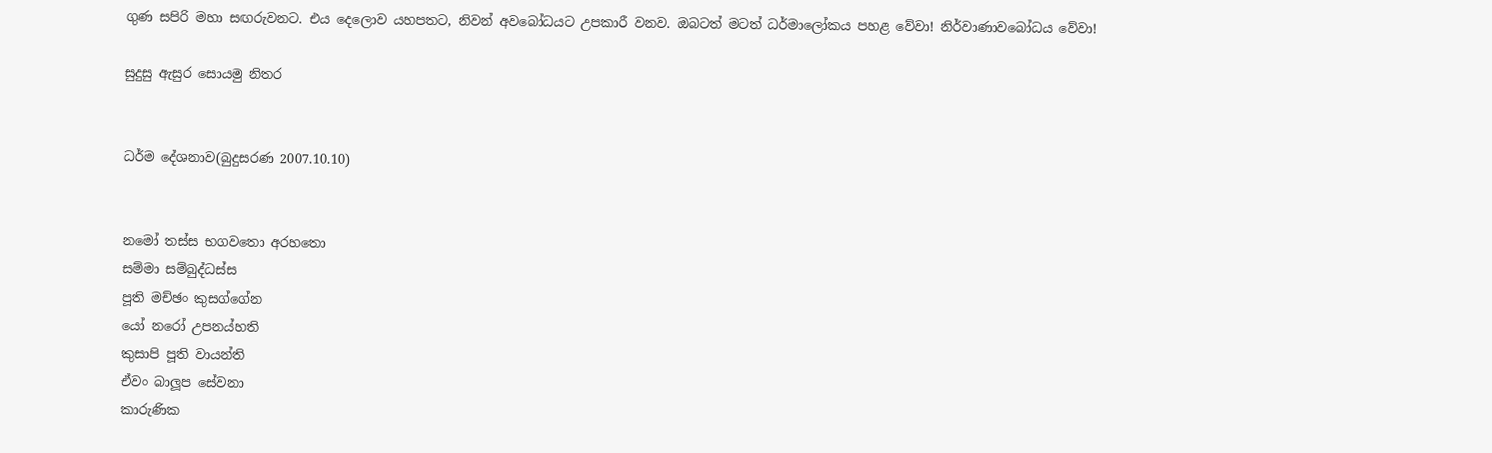ගුණ සපිරි මහා සඟරුවනට. එය දෙලොව යහපතට, නිවන් අවබෝධයට උපකාරී වනව. ඔබටත් මටත් ධර්මාලෝකය පහළ වේවා! නිර්වාණාවබෝධය වේවා!

සුදුසු ඇසුර සොයමු නිතර


ධර්ම දේශනාව(බුදුසරණ 2007.10.10)


නමෝ තස්ස භගවතො අරහතො
සම්මා සම්බුද්ධස්ස
පූති මච්ඡං කුසග්ගේන
යෝ නරෝ උපනය්හති
කුසාපි පූති වායන්ති
ඒවං බාලූප සේවනා
කාරුණික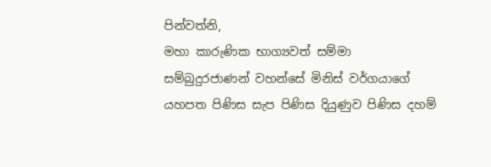පින්වත්නි,
මහා කාරුණික භාග්‍යවත් සම්මා සම්බුදුරජාණන් වහන්සේ මිනිස් වර්ගයාගේ යහපත පිණිස සැප පිණිස දියුණුව පිණිස දහම්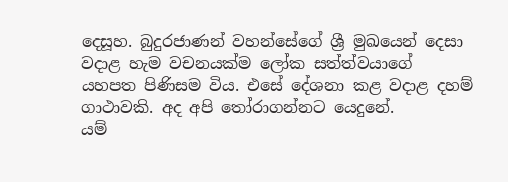දෙසූහ. බුදුරජාණන් වහන්සේගේ ශ්‍රී මුඛයෙන් දෙසා වදාළ හැම වචනයක්ම ලෝක සත්ත්වයාගේ යහපත පිණිසම විය. එසේ දේශනා කළ වදාළ දහම් ගාථාවකි. අද අපි තෝරාගන්නට යෙදුනේ.
යම්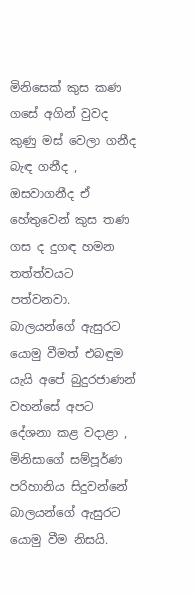මිනිසෙක් කුස කණ ගසේ අගින් වුවද කුණු මස් වෙලා ගනීද බැඳ ගනීද , ඔසවාගනීද ඒ හේතුවෙන් කුස තණ ගස ද දුගඳ හමන තත්ත්වයට පත්වනවා. බාලයන්ගේ ඇසුරට යොමු වීමත් එබඳුම යැයි අපේ බුදුරජාණන් වහන්සේ අපට දේශනා කළ වදාළා , මිනිසාගේ සම්පූර්ණ පරිහානිය සිදුවන්නේ බාලයන්ගේ ඇසුරට යොමු වීම නිසයි.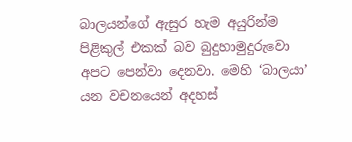බාලයන්ගේ ඇසුර හැම අයුරින්ම පිළිකුල් එකක් බව බුදුහාමුදුරුවො අපට පෙන්වා දෙනවා. මෙහි ‘බාලයා’ යන වචනයෙන් අදහස්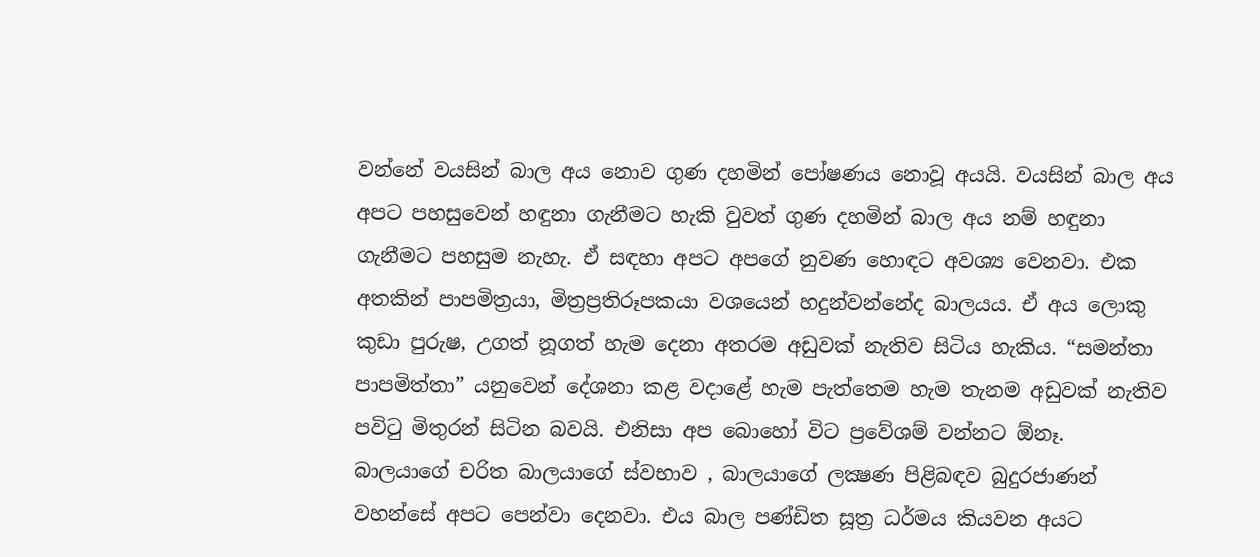වන්නේ වයසින් බාල අය නොව ගුණ දහමින් පෝෂණය නොවූ අයයි. වයසින් බාල අය අපට පහසුවෙන් හඳුනා ගැනීමට හැකි වුවත් ගුණ දහමින් බාල අය නම් හඳුනා ගැනීමට පහසුම නැහැ. ඒ සඳහා අපට අපගේ නුවණ හොඳට අවශ්‍ය වෙනවා. එක අතකින් පාපමිත්‍රයා, මිත්‍රප්‍රතිරූපකයා වශයෙන් හදුන්වන්නේද බාලයය. ඒ අය ලොකු කුඩා පුරුෂ, උගත් නූගත් හැම දෙනා අතරම අඩුවක් නැතිව සිටිය හැකිය. “සමන්තා පාපමිත්තා” යනුවෙන් දේශනා කළ වදාළේ හැම පැත්තෙම හැම තැනම අඩුවක් නැතිව පවිටු මිතුරන් සිටින බවයි. එනිසා අප බොහෝ විට ප්‍රවේශම් වන්නට ඕනෑ.
බාලයාගේ චරිත බාලයාගේ ස්වභාව , බාලයාගේ ලක්‍ෂණ පිළිබඳව බුදුරජාණන් වහන්සේ අපට පෙන්වා දෙනවා. එය බාල පණ්ඩිත සූත්‍ර ධර්මය කියවන අයට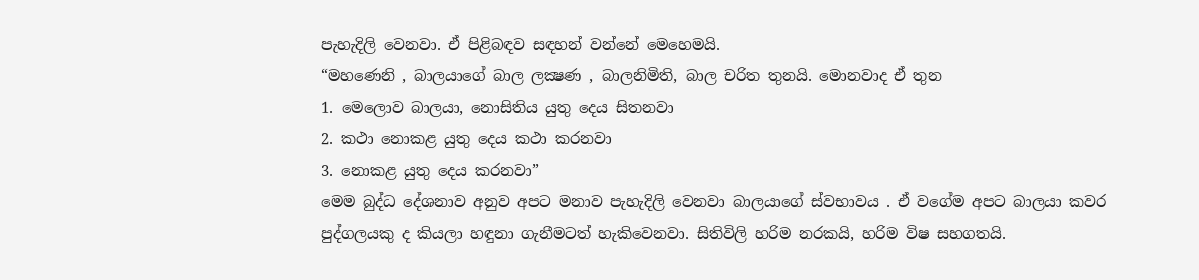පැහැදිලි වෙනවා. ඒ පිළිබඳව සඳහන් වන්නේ මෙහෙමයි.
“මහණෙනි , බාලයාගේ බාල ලක්‍ෂණ , බාලනිමිති, බාල චරිත තුනයි. මොනවාද ඒ තුන
1. මෙලොව බාලයා, නොසිතිය යුතු දෙය සිතනවා
2. කථා නොකළ යුතු දෙය කථා කරනවා
3. නොකළ යුතු දෙය කරනවා”
මෙම බුද්ධ දේශනාව අනුව අපට මනාව පැහැදිලි වෙනවා බාලයාගේ ස්වභාවය . ඒ වගේම අපට බාලයා කවර පුද්ගලයකු ද කියලා හඳුනා ගැනීමටත් හැකිවෙනවා. සිතිවිලි හරිම නරකයි, හරිම විෂ සහගතයි.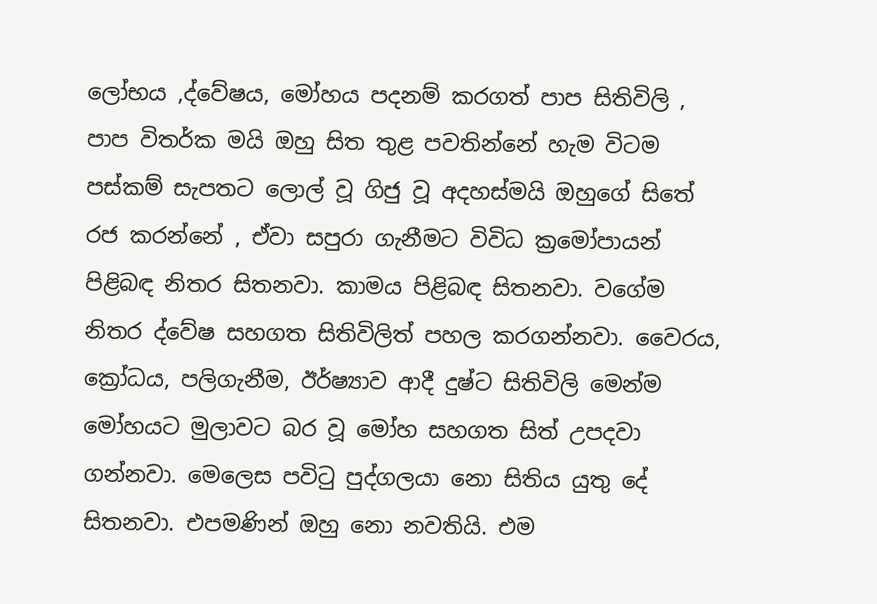ලෝභය ,ද්වේෂය, මෝහය පදනම් කරගත් පාප සිතිවිලි , පාප විතර්ක මයි ඔහු සිත තුළ පවතින්නේ හැම විටම පස්කම් සැපතට ලොල් වූ ගිජු වූ අදහස්මයි ඔහුගේ සිතේ රජ කරන්නේ , ඒවා සපුරා ගැනීමට විවිධ ක්‍රමෝපායන් පිළිබඳ නිතර සිතනවා. කාමය පිළිබඳ සිතනවා. වගේම නිතර ද්වේෂ සහගත සිතිවිලිත් පහල කරගන්නවා. වෛරය, ක්‍රෝධය, පලිගැනීම, ඊර්ෂ්‍යාව ආදී දුෂ්ට සිතිවිලි මෙන්ම මෝහයට මුලාවට බර වූ මෝහ සහගත සිත් උපදවා ගන්නවා. මෙලෙස පවිටු පුද්ගලයා නො සිතිය යුතු දේ සිතනවා. එපමණින් ඔහු නො නවතියි. එම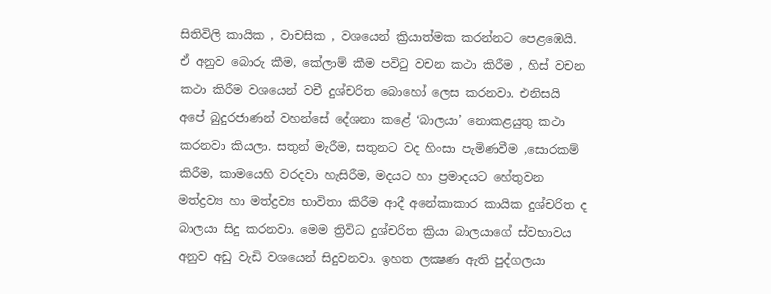සිතිවිලි කායික , වාචසික , වශයෙන් ක්‍රියාත්මක කරන්නට පෙළඹෙයි. ඒ අනුව බොරු කීම, කේලාම් කීම පවිටු වචන කථා කිරීම , හිස් වචන කථා කිරීම වශයෙන් වචී දුශ්චරිත බොහෝ ලෙස කරනවා. එනිසයි අපේ බුදුරජාණන් වහන්සේ දේශනා කළේ ‘බාලයා’ නොකළයුතු කථා කරනවා කියලා. සතුන් මැරීම, සතුනට වද හිංසා පැමිණවීම ,සොරකම් කිරීම, කාමයෙහි වරදවා හැසිරීම, මදයට හා ප්‍රමාදයට හේතුවන මත්ද්‍රව්‍ය හා මත්ද්‍රව්‍ය භාවිතා කිරීම ආදී අනේකාකාර කායික දුශ්චරිත ද බාලයා සිදු කරනවා. මෙම ත්‍රිවිධ දුශ්චරිත ක්‍රියා බාලයාගේ ස්වභාවය අනුව අඩු වැඩි වශයෙන් සිදුවනවා. ඉහත ලක්‍ෂණ ඇති පුද්ගලයා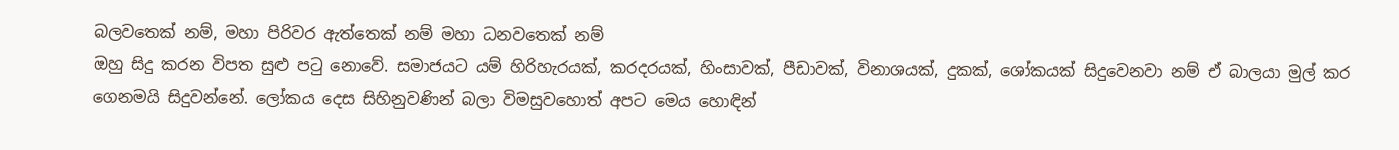බලවතෙක් නම්, මහා පිරිවර ඇත්තෙක් නම් මහා ධනවතෙක් නම්
ඔහු සිදු කරන විපත සුළු පටු නොවේ. සමාජයට යම් හිරිහැරයක්, කරදරයක්, හිංසාවක්, පීඩාවක්, විනාශයක්, දුකක්, ශෝකයක් සිදුවෙනවා නම් ඒ බාලයා මුල් කර ගෙනමයි සිදුවන්නේ. ලෝකය දෙස සිහිනුවණින් බලා විමසුවහොත් අපට මෙය හොඳින්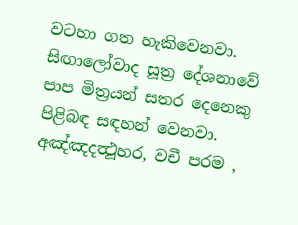වටහා ගත හැකිවෙනවා.
සිඟාලෝවාද සූත්‍ර දේශනාවේ පාප මිත්‍රයන් සතර දෙනෙකු පිළිබඳ සඳහන් වෙනවා. අඤ්ඤදත්‍ථූහර, වචී පරම ,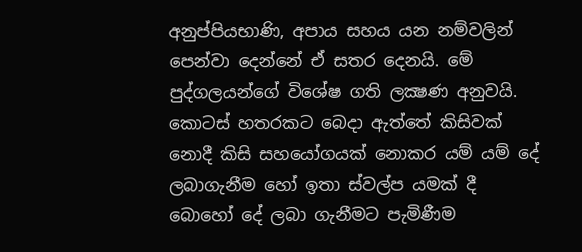අනුප්පියභාණි, අපාය සහය යන නම්වලින් පෙන්වා දෙන්නේ ඒ සතර දෙනයි. මේ පුද්ගලයන්ගේ විශේෂ ගති ලක්‍ෂණ අනුවයි. කොටස් හතරකට බෙදා ඇත්තේ කිසිවක් නොදී කිසි සහයෝගයක් නොකර යම් යම් දේ ලබාගැනීම හෝ ඉතා ස්වල්ප යමක් දී බොහෝ දේ ලබා ගැනීමට පැමිණීම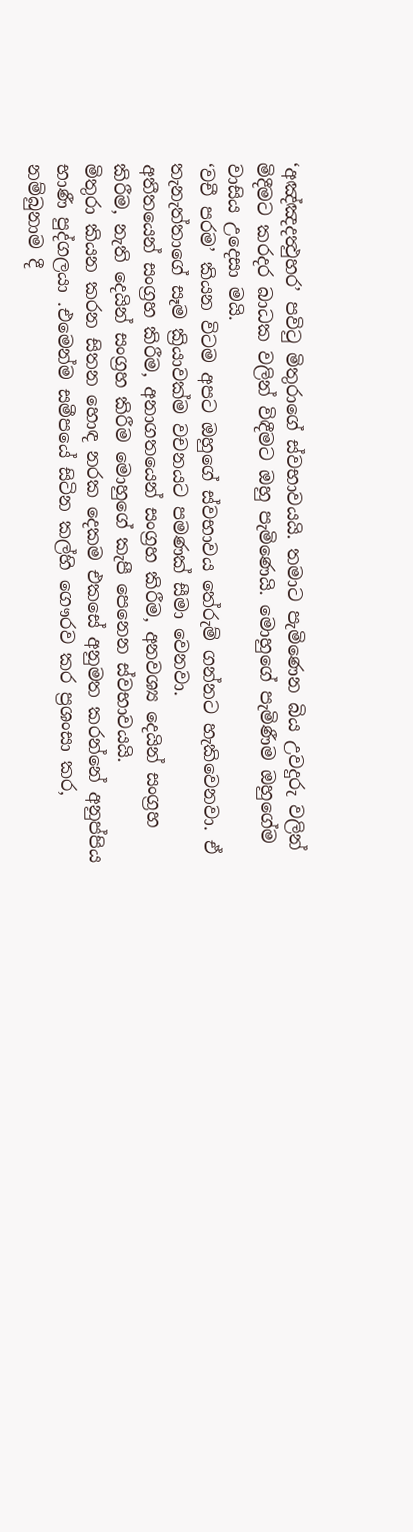‘අඤ්ඤදත්‍ථුහර’ පවිටු මිතුරාගේ ස්වභාවයයි. තමාට පැමිණෙන බිය උවදුරු වලින් මිදීමට කරදර බාධක වලින් විඳීමට ඔහු පැමිණෙයි. මොහුගේ පැමිණීම ඔහුගේම වාසිය උදෙසා මයි.
‘වචී පරම’ කියන විටම අපට ඔහුගේ ස්වභාවය තේරුම් ගන්නට හැකිවෙනවා. ඒ තැනැත්තාගේ සෑම ක්‍රියාවක්ම වචනයට පමණක් සීමා වෙනවා.
අතීතයෙන් සංග්‍රහ කිරීම, අනාගතයෙන් සංග්‍රහ කිරීම, අනවශ්‍ය දෙයින් සංග්‍රහ කිරීම, නැති දෙයින් සංග්‍රහ කිරීම මොහුගේ කැපී පෙනෙන ස්වභාවයයි.
මිතුරා කියන කරන සිතන හොඳ නරක දෙකම එකසේ අනුමත කරන්නේ අනුප්පිය භාණී පුද්ගලයා .එමෙන්ම සමීපයේ සිටින කල්හි ගෞරව කර ප්‍රශංසා කර, නම්බුනාම දී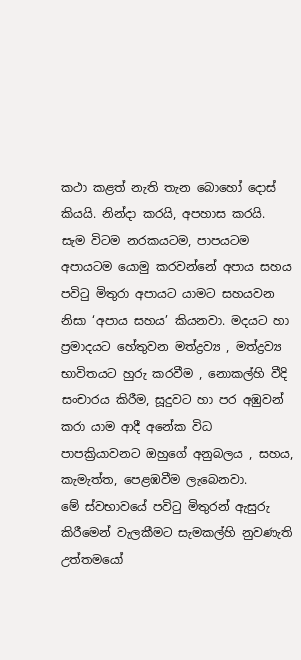කථා කළත් නැති තැන බොහෝ දොස් කියයි. නින්දා කරයි, අපහාස කරයි.
සැම විටම නරකයටම, පාපයටම අපායටම යොමු කරවන්නේ අපාය සහය පවිටු මිතුරා අපායට යාමට සහයවන නිසා ‘අපාය සහය’ කියනවා. මදයට හා ප්‍රමාදයට හේතුවන මත්ද්‍රව්‍ය , මත්ද්‍රව්‍ය භාවිතයට හුරු කරවීම , නොකල්හි වීදි සංචාරය කිරීම, සූදුවට හා පර අඹුවන් කරා යාම ආදී අනේක විධ පාපක්‍රියාවනට ඔහුගේ අනුබලය , සහය, කැමැත්ත, පෙළඹවීම ලැබෙනවා.
මේ ස්වභාවයේ පවිටු මිතුරන් ඇසුරු කිරීමෙන් වැලකීමට සැමකල්හි නුවණැති උත්තමයෝ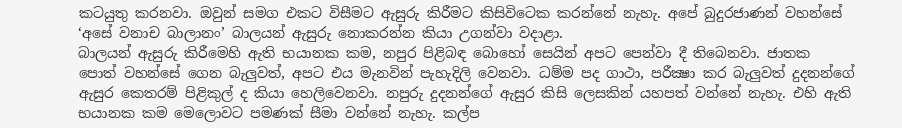කටයුතු කරනවා. ඔවුන් සමග එකට විසීමට ඇසුරු කිරීමට කිසිවිටෙක කරන්නේ නැහැ. අපේ බුදුරජාණන් වහන්සේ ‘අසේ වනාච බාලානං’ බාලයන් ඇසුරු නොකරන්න කියා උගන්වා වදාළා.
බාලයන් ඇසුරු කිරීමෙහි ඇති භයානක කම, නපුර පිළිබඳ බොහෝ සෙයින් අපට පෙන්වා දී තිබෙනවා. ජාතක පොත් වහන්සේ ගෙන බැලුවත්, අපට එය මැනවින් පැහැදිලි වෙනවා. ධම්ම පද ගාථා, පරීක්‍ෂා කර බැලුවත් දුදනන්ගේ ඇසුර කෙතරම් පිළිකුල් ද කියා හෙලිවෙනවා. නපුරු දුදනන්ගේ ඇසුර කිසි ලෙසකින් යහපත් වන්නේ නැහැ. එහි ඇති භයානක කම මෙලොවට පමණක් සීමා වන්නේ නැහැ. කල්ප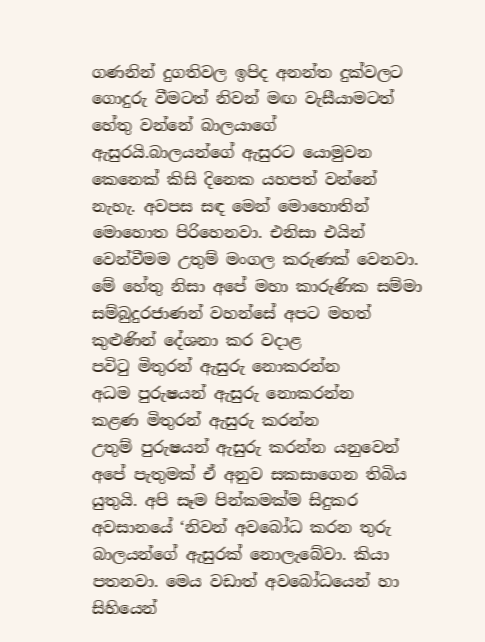ගණනින් දුගතිවල ඉපිද අනන්ත දුක්වලට ගොදුරු වීමටත් නිවන් මඟ වැසීයාමටත් හේතු වන්නේ බාලයාගේ ඇසුරයි.බාලයන්ගේ ඇසුරට යොමුවන කෙනෙක් කිසි දිනෙක යහපත් වන්නේ නැහැ. අවපස සඳ මෙන් මොහොතින් මොහොත පිරිහෙනවා. එනිසා එයින් වෙන්වීමම උතුම් මංගල කරුණක් වෙනවා. මේ හේතු නිසා අපේ මහා කාරුණික සම්මා සම්බුදුරජාණන් වහන්සේ අපට මහත් කුළුණින් දේශනා කර වදාළ
පවිටු මිතුරන් ඇසුරු නොකරන්න
අධම පුරුෂයන් ඇසුරු නොකරන්න
කළණ මිතුරන් ඇසුරු කරන්න
උතුම් පුරුෂයන් ඇසුරු කරන්න යනුවෙන් අපේ පැතුමක් ඒ අනුව සකසාගෙන තිබිය යුතුයි. අපි සෑම පින්කමක්ම සිදුකර අවසානයේ ‘නිවන් අවබෝධ කරන තුරු බාලයන්ගේ ඇසුරක් නොලැබේවා. කියා පතනවා. මෙය වඩාත් අවබෝධයෙන් හා සිහියෙන්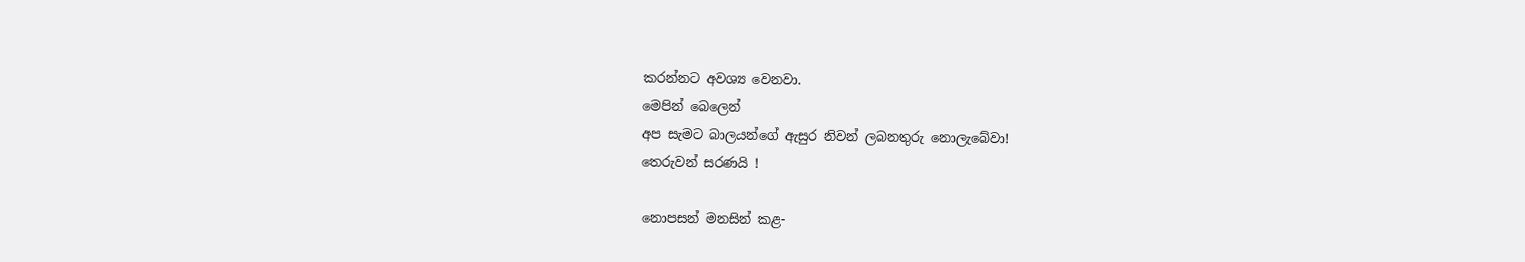කරන්නට අවශ්‍ය වෙනවා.
මෙපින් බෙලෙන්
අප සැමට බාලයන්ගේ ඇසුර නිවන් ලබනතුරු නොලැබේවා!
තෙරුවන් සරණයි !

නොපසන් මනසින් කළ-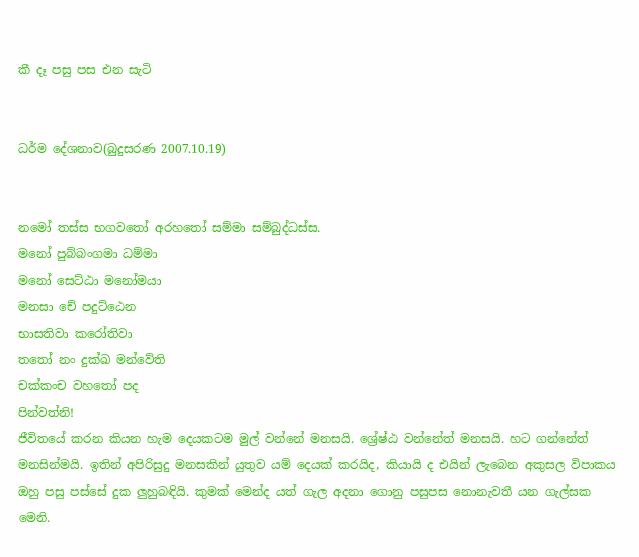කී දෑ පසු පස එන සැටි


ධර්ම දේශනාව(බුදුසරණ 2007.10.19)


නමෝ තස්ස භගවතෝ අරහතෝ සම්මා සම්බුද්ධස්ස.
මනෝ පුබ්බංගමා ධම්මා
මනෝ සෙට්ඨා මනෝමයා
මනසා චේ පදුට්ඨෙන
භාසතිවා කරෝතිවා
තතෝ නං දුක්ඛ මන්වේති
චක්කංච වහතෝ පද
පින්වත්නි!
ජීවිතයේ කරන කියන හැම දෙයකටම මුල් වන්නේ මනසයි. ශ්‍රේෂ්ඨ වන්නේත් මනසයි. හට ගන්නේත් මනසින්මයි. ඉතින් අපිරිසුදු මනසකින් යුතුව යම් දෙයක් කරයිද, කියායි ද එයින් ලැබෙන අකුසල විපාකය ඔහු පසු පස්සේ දුක ලුහුබඳියි. කුමක් මෙන්ද යත් ගැල අදනා ගොනු පසුපස නොනැවතී යන ගැල්සක මෙනි.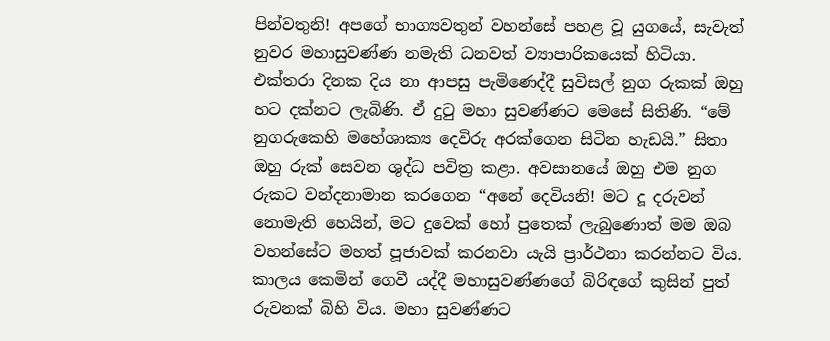පින්වතුනි! අපගේ භාග්‍යවතුන් වහන්සේ පහළ වූ යුගයේ, සැවැත් නුවර මහාසුවණ්ණ නමැති ධනවත් ව්‍යාපාරිකයෙක් හිටියා. එක්තරා දිනක දිය නා ආපසු පැමිණෙද්දී සුවිසල් නුග රුකක් ඔහු හට දක්නට ලැබිණි. ඒ දුටු මහා සුවණ්ණට මෙසේ සිතිණි. “මේ නුගරුකෙහි මහේශාක්‍ය දෙවිරු අරක්ගෙන සිටින හැඩයි.” සිතා ඔහු රුක් සෙවන ශුද්ධ පවිත්‍ර කළා. අවසානයේ ඔහු එම නුග රුකට වන්දනාමාන කරගෙන “අනේ දෙවියනි! මට දූ දරුවන් නොමැති හෙයින්, මට දුවෙක් හෝ පුතෙක් ලැබුණොත් මම ඔබ වහන්සේට මහත් පූජාවක් කරනවා යැයි ප්‍රාර්ථනා කරන්නට විය.
කාලය කෙමින් ගෙවී යද්දී මහාසුවණ්ණගේ බිරිඳගේ කුසින් පුත් රුවනක් බිහි විය. මහා සුවණ්ණට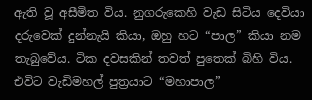ඇති වූ අසීමිත විය. නුගරුකෙහි වැඩ සිටිය දෙවියා දරුවෙක් දුන්නැයි කියා, ඔහු හට “පාල” කියා නම තැබුවේය. ටික දවසකින් තවත් පුතෙක් බිහි විය. එවිට වැඩිමහල් පුත්‍රයාට “මහාපාල”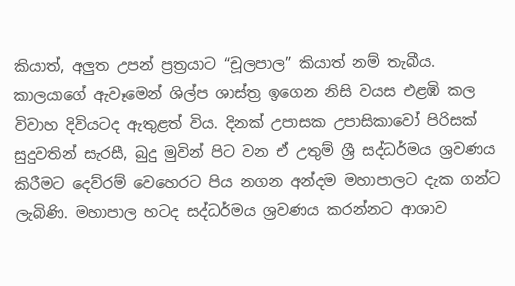කියාත්, අලුත උපන් ප්‍රත්‍රයාට “චූලපාල” කියාත් නම් තැබීය.
කාලයාගේ ඇවෑමෙන් ශිල්ප ශාස්ත්‍ර ඉගෙන නිසි වයස එළඹි කල විවාහ දිවියටද ඇතුළත් විය. දිනක් උපාසක උපාසිකාවෝ පිරිසක් සුදුවතින් සැරසී, බුදු මුවින් පිට වන ඒ උතුම් ශ්‍රී සද්ධර්මය ශ්‍රවණය කිරීමට දෙව්රම් වෙහෙරට පිය නගන අන්දම මහාපාලට දැක ගන්ට ලැබිණි. මහාපාල හටද සද්ධර්මය ශ්‍රවණය කරන්නට ආශාව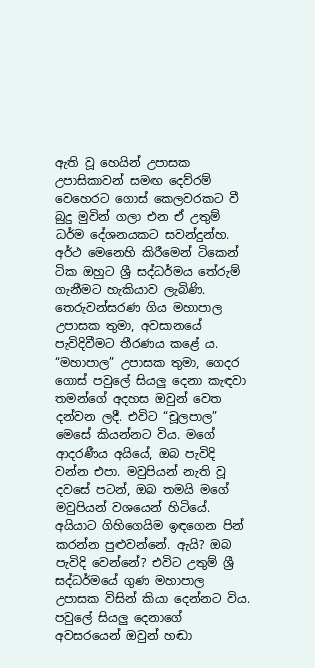ඇති වූ හෙයින් උපාසක උපාසිකාවන් සමඟ දෙව්රම් වෙහෙරට ගොස් කෙලවරකට වී බුදු මුවින් ගලා එන ඒ උතුම් ධර්ම දේශනයකට සවන්දුන්හ. අර්ථ මෙනෙහි කිරීමෙන් ටිකෙන් ටික ඔහුට ශ්‍රී සද්ධර්මය තේරුම් ගැනීමට හැකියාව ලැබිණි. තෙරුවන්සරණ ගිය මහාපාල උපාසක තුමා, අවසානයේ පැවිදිවීමට තීරණය කළේ ය. “මහාපාල” උපාසක තුමා, ගෙදර ගොස් පවුලේ සියලු දෙනා කැඳවා තමන්ගේ අදහස ඔවුන් වෙත දන්වන ලදී. එවිට “චූලපාල” මෙසේ කියන්නට විය. මගේ ආදරණීය අයියේ, ඔබ පැවිදි වන්න එපා. මවුපියන් නැති වූ දවසේ පටන්, ඔබ තමයි මගේ මවුපියන් වශයෙන් හිටියේ. අයියාට ගිහිගෙයිම ඉඳගෙන පින් කරන්න පුළුවන්නේ. ඇයි? ඔබ පැවිදි වෙන්නේ? එවිට උතුම් ශ්‍රී සද්ධර්මයේ ගුණ මහාපාල උපාසක විසින් කියා දෙන්නට විය. පවුලේ සියලු දෙනාගේ අවසරයෙන් ඔවුන් හඬා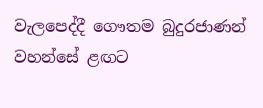වැලපෙද්දී ගෞතම බුදුරජාණන් වහන්සේ ළඟට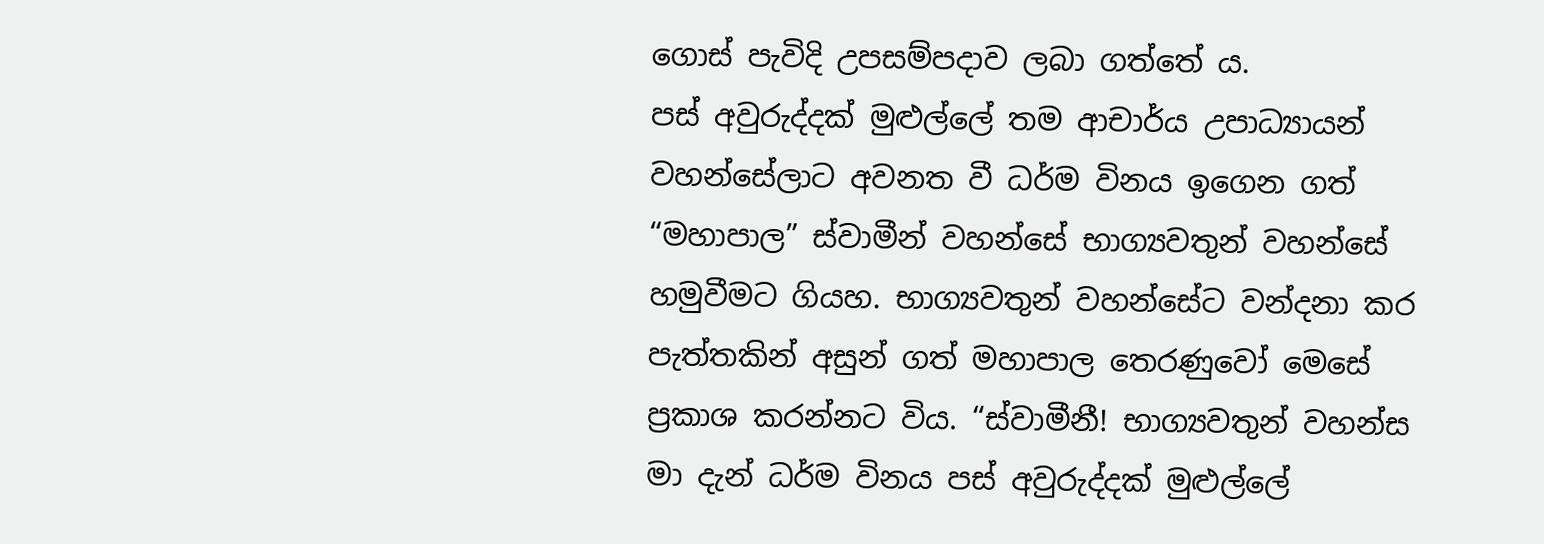ගොස් පැවිදි උපසම්පදාව ලබා ගත්තේ ය.
පස් අවුරුද්දක් මුළුල්ලේ තම ආචාර්ය උපාධ්‍යායන් වහන්සේලාට අවනත වී ධර්ම විනය ඉගෙන ගත් “මහාපාල” ස්වාමීන් වහන්සේ භාග්‍යවතුන් වහන්සේ හමුවීමට ගියහ. භාග්‍යවතුන් වහන්සේට වන්දනා කර පැත්තකින් අසුන් ගත් මහාපාල තෙරණුවෝ මෙසේ ප්‍රකාශ කරන්නට විය. “ස්වාමීනී! භාග්‍යවතුන් වහන්ස මා දැන් ධර්ම විනය පස් අවුරුද්දක් මුළුල්ලේ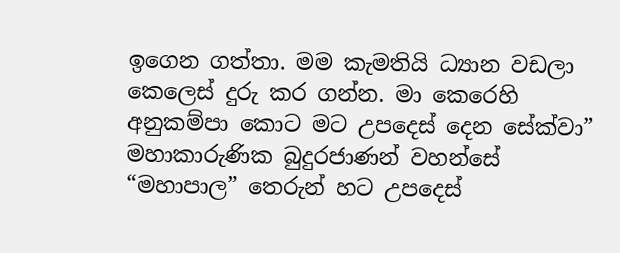ඉගෙන ගත්තා. මම කැමතියි ධ්‍යාන වඩලා කෙලෙස් දුරු කර ගන්න. මා කෙරෙහි අනුකම්පා කොට මට උපදෙස් දෙන සේක්වා” මහාකාරුණික බුදුරජාණන් වහන්සේ “මහාපාල” තෙරුන් හට උපදෙස්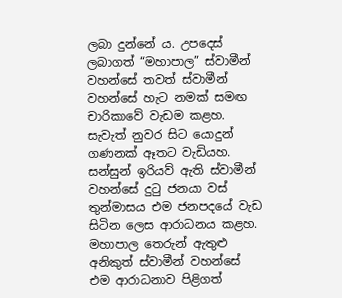ලබා දුන්නේ ය. උපදෙස් ලබාගත් “මහාපාල” ස්වාමීන් වහන්සේ තවත් ස්වාමීන් වහන්සේ හැට නමක් සමඟ චාරිකාවේ වැඩම කළහ. සැවැත් නුවර සිට යොදුන් ගණනක් ඈතට වැඩියහ.
සන්සුන් ඉරියව් ඇති ස්වාමීන් වහන්සේ දුටු ජනයා වස් තුන්මාසය එම ජනපදයේ වැඩ සිටින ලෙස ආරාධනය කළහ. මහාපාල තෙරුන් ඇතුළු අනිකුත් ස්වාමීන් වහන්සේ එම ආරාධනාව පිළිගත්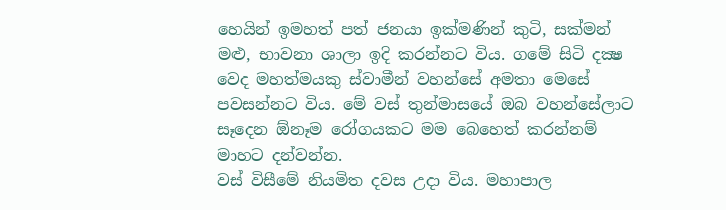හෙයින් ඉමහත් පත් ජනයා ඉක්මණින් කුටි, සක්මන් මළු, භාවනා ශාලා ඉදි කරන්නට විය. ගමේ සිටි දක්‍ෂ වෙද මහත්මයකු ස්වාමීන් වහන්සේ අමතා මෙසේ පවසන්නට විය. මේ වස් තුන්මාසයේ ඔබ වහන්සේලාට සෑදෙන ඕනෑම රෝගයකට මම බෙහෙත් කරන්නම් මාහට දන්වන්න.
වස් විසීමේ නියමිත දවස උදා විය. මහාපාල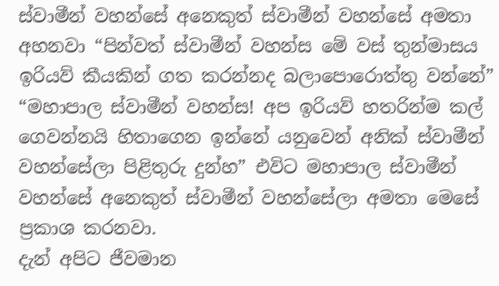ස්වාමීන් වහන්සේ අනෙකුත් ස්වාමීන් වහන්සේ අමතා අහනවා “පින්වත් ස්වාමීන් වහන්ස මේ වස් තුන්මාසය ඉරියව් කීයකින් ගත කරන්නද බලාපොරොත්තු වන්නේ” “මහාපාල ස්වාමීන් වහන්ස! අප ඉරියව් හතරින්ම කල් ගෙවන්නයි හිතාගෙන ඉන්නේ යනුවෙන් අනික් ස්වාමීන් වහන්සේලා පිළිතුරු දුන්හ” එවිට මහාපාල ස්වාමීන් වහන්සේ අනෙකුත් ස්වාමීන් වහන්සේලා අමතා මෙසේ ප්‍රකාශ කරනවා.
දැන් අපිට ජීවමාන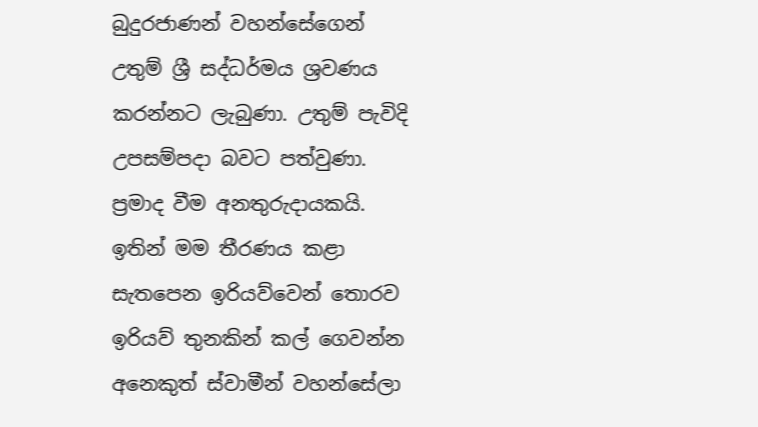බුදුරජාණන් වහන්සේගෙන් උතුම් ශ්‍රී සද්ධර්මය ශ්‍රවණය කරන්නට ලැබුණා. උතුම් පැවිදි උපසම්පදා බවට පත්වුණා. ප්‍රමාද වීම අනතුරුදායකයි. ඉතින් මම තීරණය කළා සැතපෙන ඉරියව්වෙන් තොරව ඉරියව් තුනකින් කල් ගෙවන්න අනෙකුත් ස්වාමීන් වහන්සේලා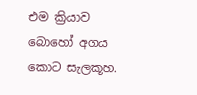එම ක්‍රියාව බොහෝ අගය කොට සැලකූහ.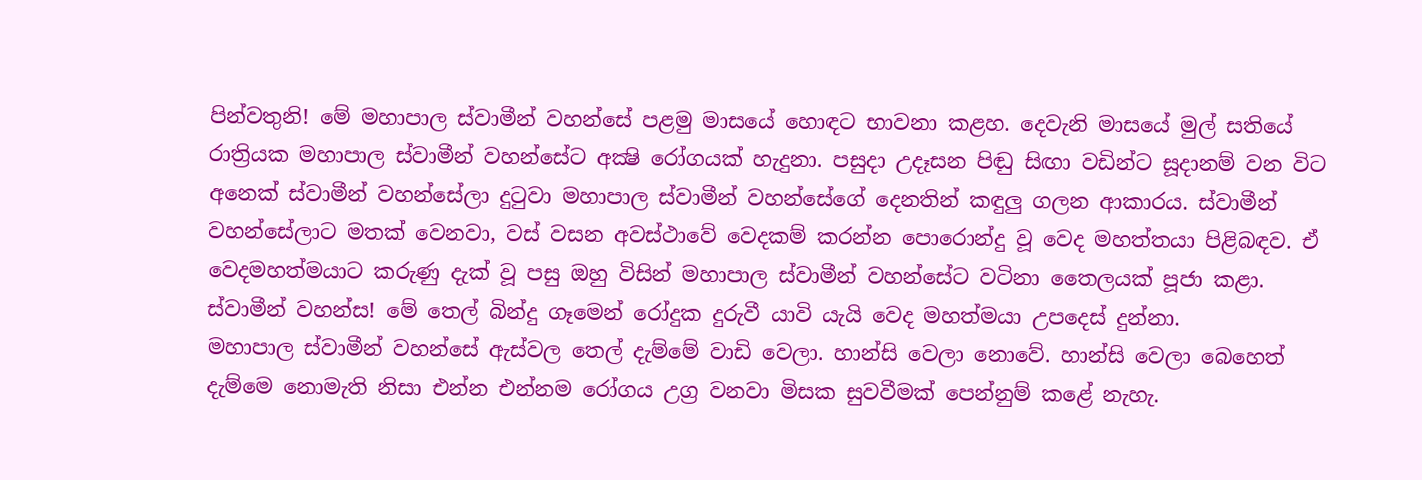පින්වතුනි! මේ මහාපාල ස්වාමීන් වහන්සේ පළමු මාසයේ හොඳට භාවනා කළහ. දෙවැනි මාසයේ මුල් සතියේ රාත්‍රියක මහාපාල ස්වාමීන් වහන්සේට අක්‍ෂි රෝගයක් හැදුනා. පසුදා උදෑසන පිඬු සිඟා වඩින්ට සූදානම් වන විට අනෙක් ස්වාමීන් වහන්සේලා දුටුවා මහාපාල ස්වාමීන් වහන්සේගේ දෙනතින් කඳුලු ගලන ආකාරය. ස්වාමීන් වහන්සේලාට මතක් වෙනවා, වස් වසන අවස්ථාවේ වෙදකම් කරන්න පොරොන්දු වූ වෙද මහත්තයා පිළිබඳව. ඒ වෙදමහත්මයාට කරුණු දැක් වූ පසු ඔහු විසින් මහාපාල ස්වාමීන් වහන්සේට වටිනා තෛලයක් පූජා කළා. ස්වාමීන් වහන්ස! මේ තෙල් බින්දු ගෑමෙන් රෝදුක දුරුවී යාවි යැයි වෙද මහත්මයා උපදෙස් දුන්නා.
මහාපාල ස්වාමීන් වහන්සේ ඇස්වල තෙල් දැම්මේ වාඩි වෙලා. හාන්සි වෙලා නොවේ. හාන්සි වෙලා බෙහෙත් දැම්මෙ නොමැති නිසා එන්න එන්නම රෝගය උග්‍ර වනවා මිසක සුවවීමක් පෙන්නුම් කළේ නැහැ.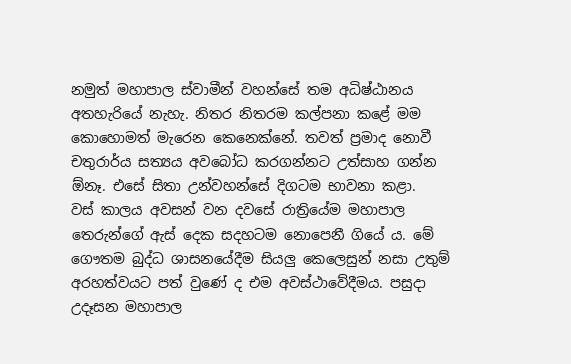නමුත් මහාපාල ස්වාමීන් වහන්සේ තම අධිෂ්ඨානය අතහැරියේ නැහැ. නිතර නිතරම කල්පනා කළේ මම කොහොමත් මැරෙන කෙනෙක්නේ. තවත් ප්‍රමාද නොවී චතුරාර්ය සත්‍යය අවබෝධ කරගන්නට උත්සාහ ගන්න ඕනෑ. එසේ සිතා උන්වහන්සේ දිගටම භාවනා කළා.
වස් කාලය අවසන් වන දවසේ රාත්‍රියේම මහාපාල තෙරුන්ගේ ඇස් දෙක සදහටම නොපෙනී ගියේ ය. මේ ගෞතම බුද්ධ ශාසනයේදීම සියලු කෙලෙසුන් නසා උතුම් අරහත්වයට පත් වුණේ ද එම අවස්ථාවේදීමය. පසුදා උදෑසන මහාපාල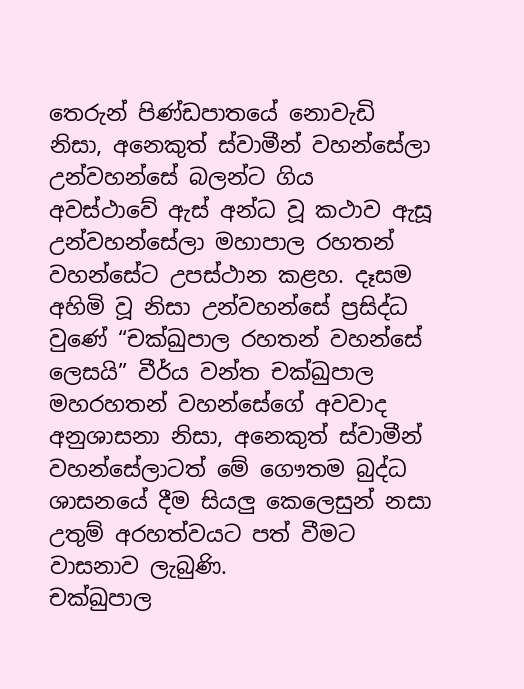තෙරුන් පිණ්ඩපාතයේ නොවැඩි නිසා, අනෙකුත් ස්වාමීන් වහන්සේලා උන්වහන්සේ බලන්ට ගිය අවස්ථාවේ ඇස් අන්ධ වූ කථාව ඇසූ උන්වහන්සේලා මහාපාල රහතන් වහන්සේට උපස්ථාන කළහ. දෑසම අහිමි වූ නිසා උන්වහන්සේ ප්‍රසිද්ධ වුණේ “චක්ඛුපාල රහතන් වහන්සේ ලෙසයි” වීර්ය වන්ත චක්ඛුපාල මහරහතන් වහන්සේගේ අවවාද අනුශාසනා නිසා, අනෙකුත් ස්වාමීන් වහන්සේලාටත් මේ ගෞතම බුද්ධ ශාසනයේ දීම සියලු කෙලෙසුන් නසා උතුම් අරහත්වයට පත් වීමට වාසනාව ලැබුණි.
චක්ඛුපාල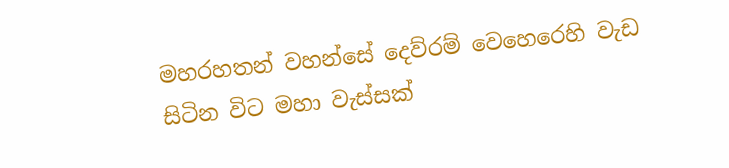මහරහතන් වහන්සේ දෙව්රම් වෙහෙරෙහි වැඩ සිටින විට මහා වැස්සක්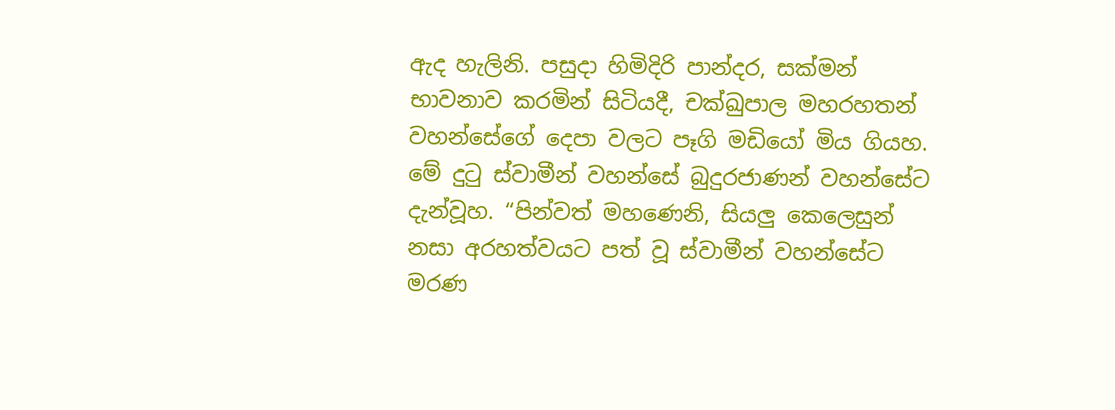ඇද හැලිනි. පසුදා හිමිදිරි පාන්දර, සක්මන් භාවනාව කරමින් සිටියදී, චක්ඛුපාල මහරහතන් වහන්සේගේ දෙපා වලට පෑගි මඩියෝ මිය ගියහ. මේ දුටු ස්වාමීන් වහන්සේ බුදුරජාණන් වහන්සේට දැන්වූහ. “පින්වත් මහණෙනි, සියලු කෙලෙසුන් නසා අරහත්වයට පත් වූ ස්වාමීන් වහන්සේට මරණ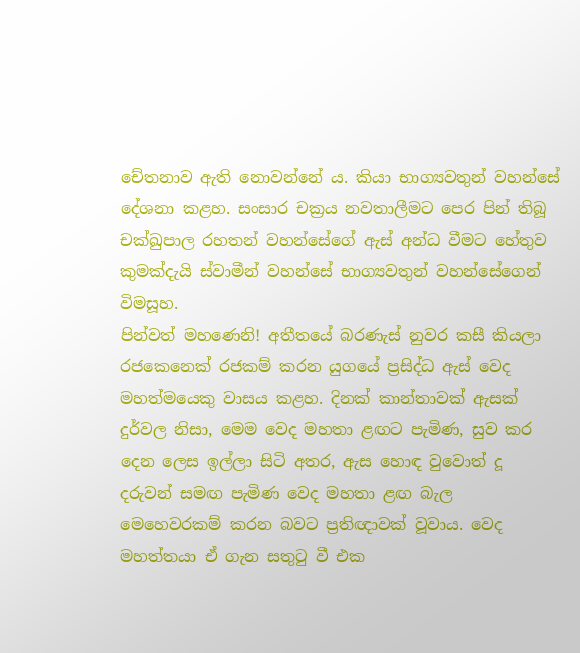චේතනාව ඇති නොවන්නේ ය. කියා භාග්‍යවතුන් වහන්සේ දේශනා කළහ. සංසාර චක්‍රය නවතාලීමට පෙර පින් තිබූ චක්ඛුපාල රහතන් වහන්සේගේ ඇස් අන්ධ වීමට හේතුව කුමක්දැයි ස්වාමීන් වහන්සේ භාග්‍යවතුන් වහන්සේගෙන් විමසූහ.
පින්වත් මහණෙනි! අතීතයේ බරණැස් නුවර කසී කියලා රජකෙනෙක් රජකම් කරන යුගයේ ප්‍රසිද්ධ ඇස් වෙද මහත්මයෙකු වාසය කළහ. දිනක් කාන්තාවක් ඇසක් දුර්වල නිසා, මෙම වෙද මහතා ළඟට පැමිණ, සුව කර දෙන ලෙස ඉල්ලා සිටි අතර, ඇස හොඳ වුවොත් දූ දරුවන් සමඟ පැමිණ වෙද මහතා ළඟ බැල මෙහෙවරකම් කරන බවට ප්‍රතිඥාවක් වූවාය. වෙද මහත්තයා ඒ ගැන සතුටු වී එක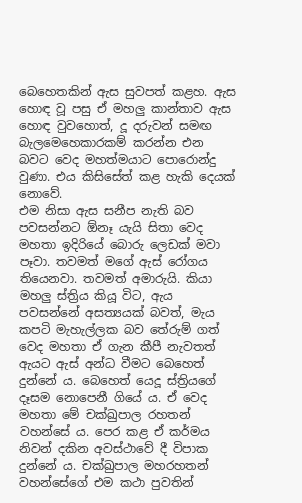බෙහෙතකින් ඇස සුවපත් කළහ. ඇස හොඳ වූ පසු ඒ මහලු කාන්තාව ඇස හොඳ වුවහොත්, දූ දරුවන් සමඟ බැලමෙහෙකාරකම් කරන්න එන බවට වෙද මහත්මයාට පොරොන්දු වුණා. එය කිසිසේත් කළ හැකි දෙයක් නොවේ.
එම නිසා ඇස සනීප නැති බව පවසන්නට ඕනෑ යැයි සිතා වෙද මහතා ඉදිරියේ බොරු ලෙඩක් මවා පෑවා. තවමත් මගේ ඇස් රෝගය තියෙනවා. තවමත් අමාරුයි. කියා මහලු ස්ත්‍රිය කියූ විට, ඇය පවසන්නේ අසත්‍යයක් බවත්, මැය කපටි මැහැල්ලක බව තේරුම් ගත් වෙද මහතා ඒ ගැන කීපී නැවතත් ඇයට ඇස් අන්ධ වීමට බෙහෙත් දුන්නේ ය. බෙහෙත් යෙදූ ස්ත්‍රියගේ දෑසම නොපෙනී ගියේ ය. ඒ වෙද මහතා මේ චක්ඛුපාල රහතන් වහන්සේ ය. පෙර කළ ඒ කර්මය නිවන් දකින අවස්ථාවේ දී විපාක දුන්නේ ය. චක්ඛුපාල මහරහතන් වහන්සේගේ එම කථා පුවතින්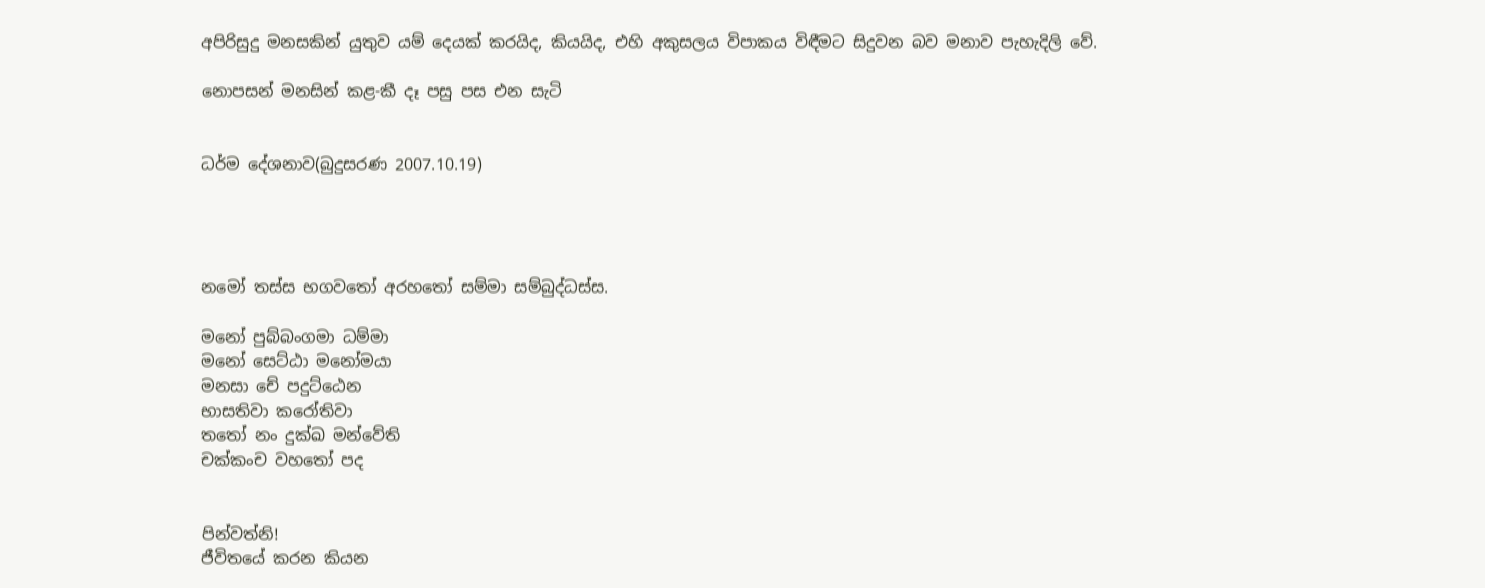අපිරිසුදු මනසකින් යුතුව යම් දෙයක් කරයිද, කියයිද, එහි අකුසලය විපාකය විඳීමට සිදුවන බව මනාව පැහැදිලි වේ.

නොපසන් මනසින් කළ-කී දෑ පසු පස එන සැටි


ධර්ම දේශනාව(බුදුසරණ 2007.10.19)




නමෝ තස්ස භගවතෝ අරහතෝ සම්මා සම්බුද්ධස්ස.

මනෝ පුබ්බංගමා ධම්මා
මනෝ සෙට්ඨා මනෝමයා
මනසා චේ පදුට්ඨෙන
භාසතිවා කරෝතිවා
තතෝ නං දුක්ඛ මන්වේති
චක්කංච වහතෝ පද


පින්වත්නි!
ජීවිතයේ කරන කියන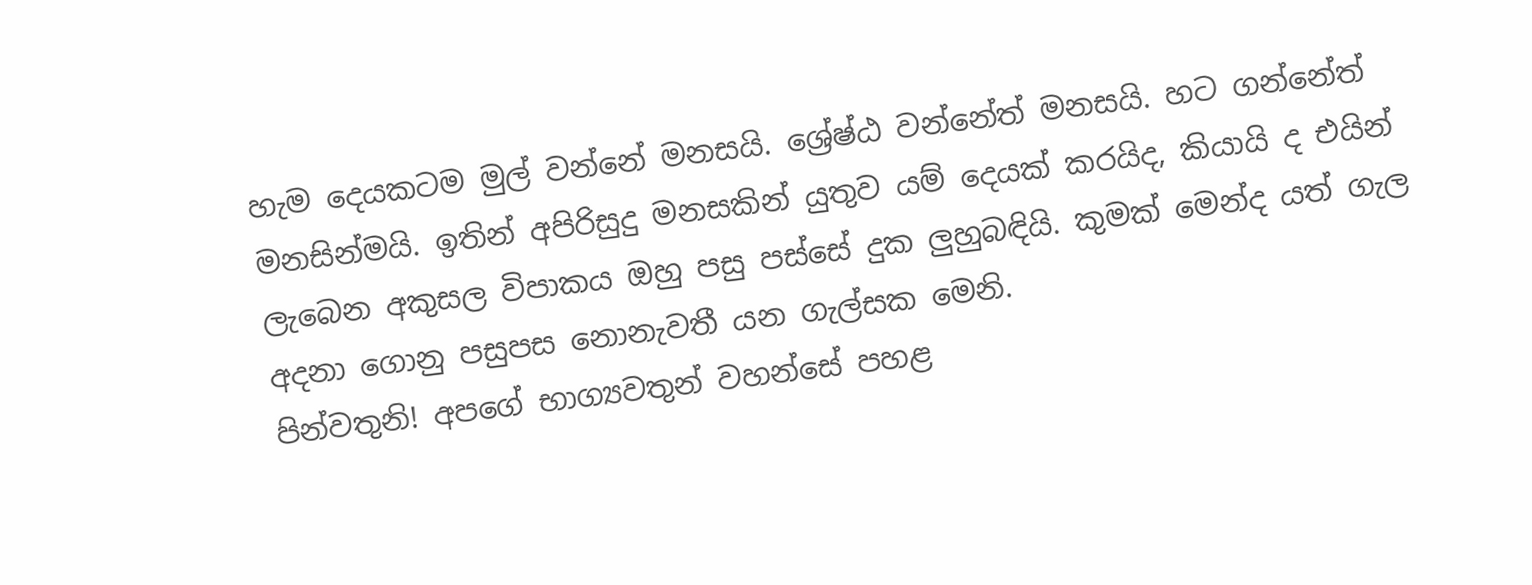හැම දෙයකටම මුල් වන්නේ මනසයි. ශ්‍රේෂ්ඨ වන්නේත් මනසයි. හට ගන්නේත් මනසින්මයි. ඉතින් අපිරිසුදු මනසකින් යුතුව යම් දෙයක් කරයිද, කියායි ද එයින් ලැබෙන අකුසල විපාකය ඔහු පසු පස්සේ දුක ලුහුබඳියි. කුමක් මෙන්ද යත් ගැල අදනා ගොනු පසුපස නොනැවතී යන ගැල්සක මෙනි.
පින්වතුනි! අපගේ භාග්‍යවතුන් වහන්සේ පහළ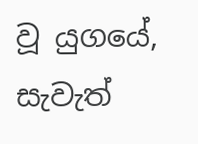වූ යුගයේ, සැවැත්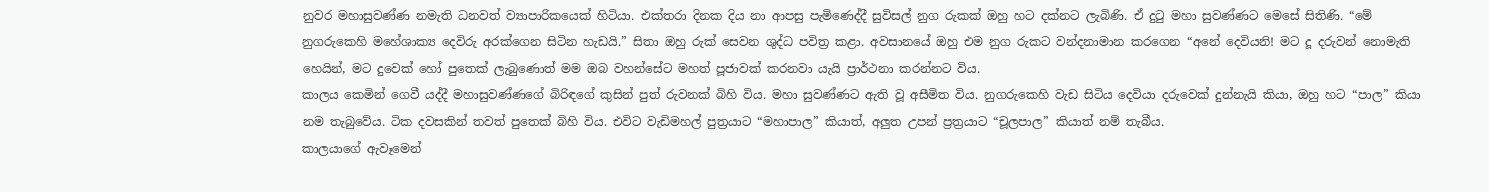නුවර මහාසුවණ්ණ නමැති ධනවත් ව්‍යාපාරිකයෙක් හිටියා. එක්තරා දිනක දිය නා ආපසු පැමිණෙද්දී සුවිසල් නුග රුකක් ඔහු හට දක්නට ලැබිණි. ඒ දුටු මහා සුවණ්ණට මෙසේ සිතිණි. “මේ නුගරුකෙහි මහේශාක්‍ය දෙවිරු අරක්ගෙන සිටින හැඩයි.” සිතා ඔහු රුක් සෙවන ශුද්ධ පවිත්‍ර කළා. අවසානයේ ඔහු එම නුග රුකට වන්දනාමාන කරගෙන “අනේ දෙවියනි! මට දූ දරුවන් නොමැති හෙයින්, මට දුවෙක් හෝ පුතෙක් ලැබුණොත් මම ඔබ වහන්සේට මහත් පූජාවක් කරනවා යැයි ප්‍රාර්ථනා කරන්නට විය.
කාලය කෙමින් ගෙවී යද්දී මහාසුවණ්ණගේ බිරිඳගේ කුසින් පුත් රුවනක් බිහි විය. මහා සුවණ්ණට ඇති වූ අසීමිත විය. නුගරුකෙහි වැඩ සිටිය දෙවියා දරුවෙක් දුන්නැයි කියා, ඔහු හට “පාල” කියා නම තැබුවේය. ටික දවසකින් තවත් පුතෙක් බිහි විය. එවිට වැඩිමහල් පුත්‍රයාට “මහාපාල” කියාත්, අලුත උපන් ප්‍රත්‍රයාට “චූලපාල” කියාත් නම් තැබීය.
කාලයාගේ ඇවෑමෙන්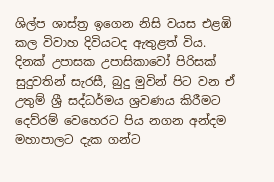ශිල්ප ශාස්ත්‍ර ඉගෙන නිසි වයස එළඹි කල විවාහ දිවියටද ඇතුළත් විය. දිනක් උපාසක උපාසිකාවෝ පිරිසක් සුදුවතින් සැරසී, බුදු මුවින් පිට වන ඒ උතුම් ශ්‍රී සද්ධර්මය ශ්‍රවණය කිරීමට දෙව්රම් වෙහෙරට පිය නගන අන්දම මහාපාලට දැක ගන්ට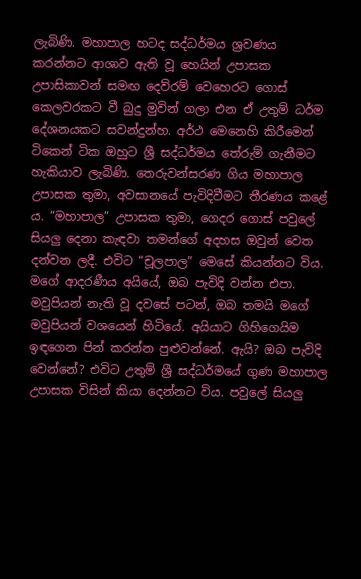ලැබිණි. මහාපාල හටද සද්ධර්මය ශ්‍රවණය කරන්නට ආශාව ඇති වූ හෙයින් උපාසක උපාසිකාවන් සමඟ දෙව්රම් වෙහෙරට ගොස් කෙලවරකට වී බුදු මුවින් ගලා එන ඒ උතුම් ධර්ම දේශනයකට සවන්දුන්හ. අර්ථ මෙනෙහි කිරීමෙන් ටිකෙන් ටික ඔහුට ශ්‍රී සද්ධර්මය තේරුම් ගැනීමට හැකියාව ලැබිණි. තෙරුවන්සරණ ගිය මහාපාල උපාසක තුමා, අවසානයේ පැවිදිවීමට තීරණය කළේ ය. “මහාපාල” උපාසක තුමා, ගෙදර ගොස් පවුලේ සියලු දෙනා කැඳවා තමන්ගේ අදහස ඔවුන් වෙත දන්වන ලදී. එවිට “චූලපාල” මෙසේ කියන්නට විය. මගේ ආදරණීය අයියේ, ඔබ පැවිදි වන්න එපා. මවුපියන් නැති වූ දවසේ පටන්, ඔබ තමයි මගේ මවුපියන් වශයෙන් හිටියේ. අයියාට ගිහිගෙයිම ඉඳගෙන පින් කරන්න පුළුවන්නේ. ඇයි? ඔබ පැවිදි වෙන්නේ? එවිට උතුම් ශ්‍රී සද්ධර්මයේ ගුණ මහාපාල උපාසක විසින් කියා දෙන්නට විය. පවුලේ සියලු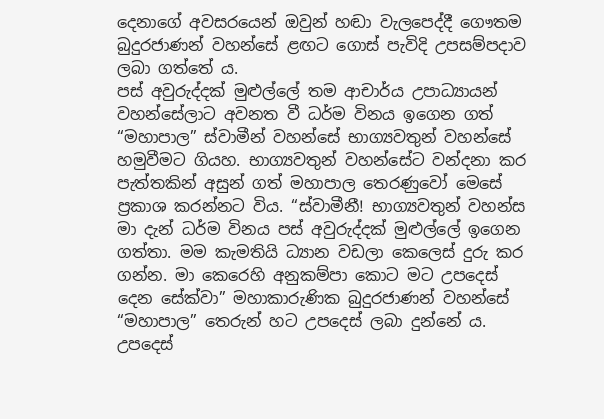දෙනාගේ අවසරයෙන් ඔවුන් හඬා වැලපෙද්දී ගෞතම බුදුරජාණන් වහන්සේ ළඟට ගොස් පැවිදි උපසම්පදාව ලබා ගත්තේ ය.
පස් අවුරුද්දක් මුළුල්ලේ තම ආචාර්ය උපාධ්‍යායන් වහන්සේලාට අවනත වී ධර්ම විනය ඉගෙන ගත් “මහාපාල” ස්වාමීන් වහන්සේ භාග්‍යවතුන් වහන්සේ හමුවීමට ගියහ. භාග්‍යවතුන් වහන්සේට වන්දනා කර පැත්තකින් අසුන් ගත් මහාපාල තෙරණුවෝ මෙසේ ප්‍රකාශ කරන්නට විය. “ස්වාමීනී! භාග්‍යවතුන් වහන්ස මා දැන් ධර්ම විනය පස් අවුරුද්දක් මුළුල්ලේ ඉගෙන ගත්තා. මම කැමතියි ධ්‍යාන වඩලා කෙලෙස් දුරු කර ගන්න. මා කෙරෙහි අනුකම්පා කොට මට උපදෙස් දෙන සේක්වා” මහාකාරුණික බුදුරජාණන් වහන්සේ “මහාපාල” තෙරුන් හට උපදෙස් ලබා දුන්නේ ය. උපදෙස්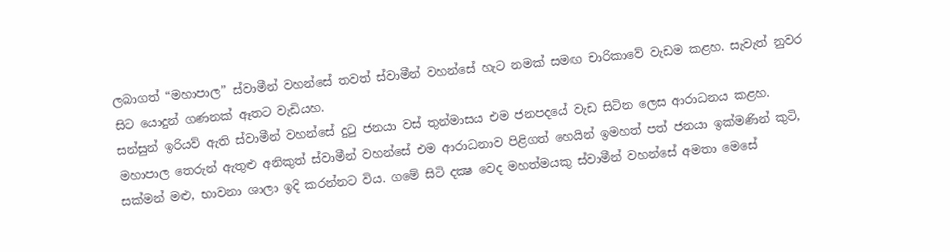ලබාගත් “මහාපාල” ස්වාමීන් වහන්සේ තවත් ස්වාමීන් වහන්සේ හැට නමක් සමඟ චාරිකාවේ වැඩම කළහ. සැවැත් නුවර සිට යොදුන් ගණනක් ඈතට වැඩියහ.
සන්සුන් ඉරියව් ඇති ස්වාමීන් වහන්සේ දුටු ජනයා වස් තුන්මාසය එම ජනපදයේ වැඩ සිටින ලෙස ආරාධනය කළහ. මහාපාල තෙරුන් ඇතුළු අනිකුත් ස්වාමීන් වහන්සේ එම ආරාධනාව පිළිගත් හෙයින් ඉමහත් පත් ජනයා ඉක්මණින් කුටි, සක්මන් මළු, භාවනා ශාලා ඉදි කරන්නට විය. ගමේ සිටි දක්‍ෂ වෙද මහත්මයකු ස්වාමීන් වහන්සේ අමතා මෙසේ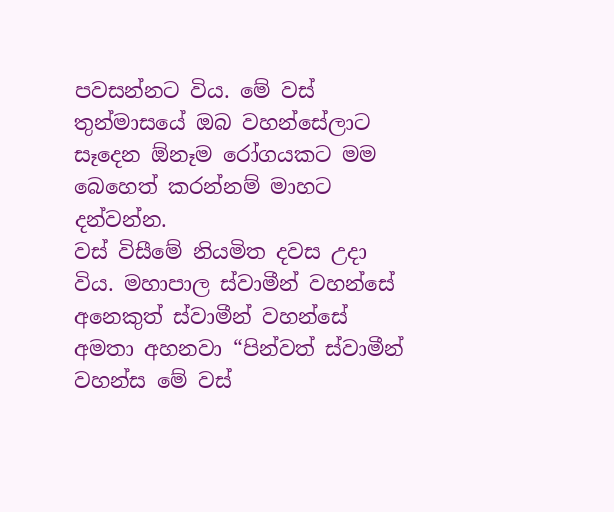පවසන්නට විය. මේ වස් තුන්මාසයේ ඔබ වහන්සේලාට සෑදෙන ඕනෑම රෝගයකට මම බෙහෙත් කරන්නම් මාහට දන්වන්න.
වස් විසීමේ නියමිත දවස උදා විය. මහාපාල ස්වාමීන් වහන්සේ අනෙකුත් ස්වාමීන් වහන්සේ අමතා අහනවා “පින්වත් ස්වාමීන් වහන්ස මේ වස්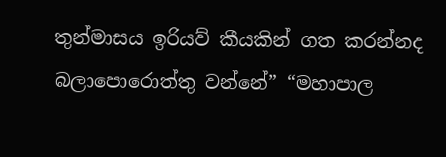තුන්මාසය ඉරියව් කීයකින් ගත කරන්නද බලාපොරොත්තු වන්නේ” “මහාපාල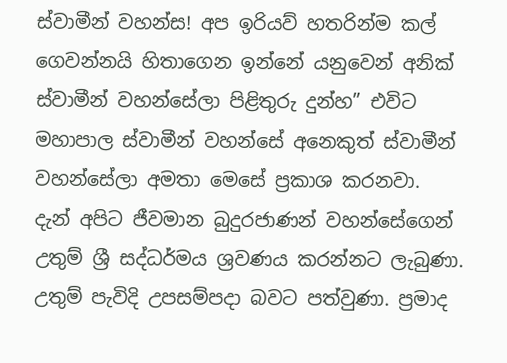ස්වාමීන් වහන්ස! අප ඉරියව් හතරින්ම කල් ගෙවන්නයි හිතාගෙන ඉන්නේ යනුවෙන් අනික් ස්වාමීන් වහන්සේලා පිළිතුරු දුන්හ” එවිට මහාපාල ස්වාමීන් වහන්සේ අනෙකුත් ස්වාමීන් වහන්සේලා අමතා මෙසේ ප්‍රකාශ කරනවා.
දැන් අපිට ජීවමාන බුදුරජාණන් වහන්සේගෙන් උතුම් ශ්‍රී සද්ධර්මය ශ්‍රවණය කරන්නට ලැබුණා. උතුම් පැවිදි උපසම්පදා බවට පත්වුණා. ප්‍රමාද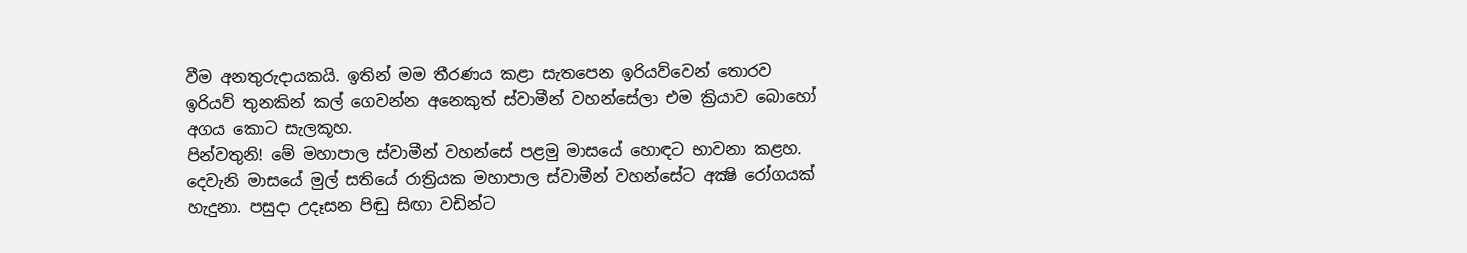වීම අනතුරුදායකයි. ඉතින් මම තීරණය කළා සැතපෙන ඉරියව්වෙන් තොරව ඉරියව් තුනකින් කල් ගෙවන්න අනෙකුත් ස්වාමීන් වහන්සේලා එම ක්‍රියාව බොහෝ අගය කොට සැලකූහ.
පින්වතුනි! මේ මහාපාල ස්වාමීන් වහන්සේ පළමු මාසයේ හොඳට භාවනා කළහ. දෙවැනි මාසයේ මුල් සතියේ රාත්‍රියක මහාපාල ස්වාමීන් වහන්සේට අක්‍ෂි රෝගයක් හැදුනා. පසුදා උදෑසන පිඬු සිඟා වඩින්ට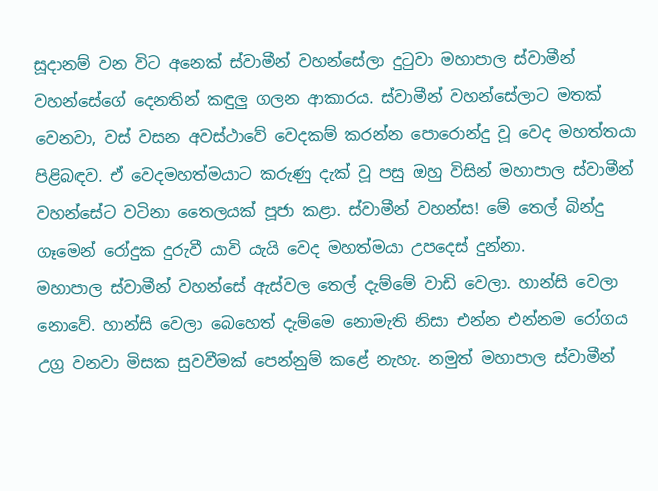සූදානම් වන විට අනෙක් ස්වාමීන් වහන්සේලා දුටුවා මහාපාල ස්වාමීන් වහන්සේගේ දෙනතින් කඳුලු ගලන ආකාරය. ස්වාමීන් වහන්සේලාට මතක් වෙනවා, වස් වසන අවස්ථාවේ වෙදකම් කරන්න පොරොන්දු වූ වෙද මහත්තයා පිළිබඳව. ඒ වෙදමහත්මයාට කරුණු දැක් වූ පසු ඔහු විසින් මහාපාල ස්වාමීන් වහන්සේට වටිනා තෛලයක් පූජා කළා. ස්වාමීන් වහන්ස! මේ තෙල් බින්දු ගෑමෙන් රෝදුක දුරුවී යාවි යැයි වෙද මහත්මයා උපදෙස් දුන්නා.
මහාපාල ස්වාමීන් වහන්සේ ඇස්වල තෙල් දැම්මේ වාඩි වෙලා. හාන්සි වෙලා නොවේ. හාන්සි වෙලා බෙහෙත් දැම්මෙ නොමැති නිසා එන්න එන්නම රෝගය උග්‍ර වනවා මිසක සුවවීමක් පෙන්නුම් කළේ නැහැ. නමුත් මහාපාල ස්වාමීන්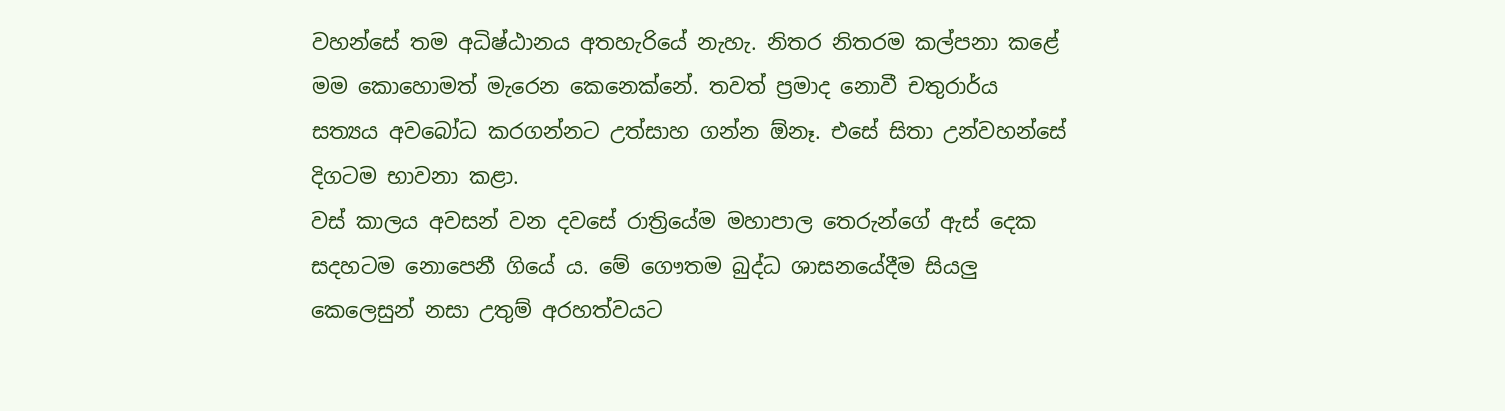වහන්සේ තම අධිෂ්ඨානය අතහැරියේ නැහැ. නිතර නිතරම කල්පනා කළේ මම කොහොමත් මැරෙන කෙනෙක්නේ. තවත් ප්‍රමාද නොවී චතුරාර්ය සත්‍යය අවබෝධ කරගන්නට උත්සාහ ගන්න ඕනෑ. එසේ සිතා උන්වහන්සේ දිගටම භාවනා කළා.
වස් කාලය අවසන් වන දවසේ රාත්‍රියේම මහාපාල තෙරුන්ගේ ඇස් දෙක සදහටම නොපෙනී ගියේ ය. මේ ගෞතම බුද්ධ ශාසනයේදීම සියලු කෙලෙසුන් නසා උතුම් අරහත්වයට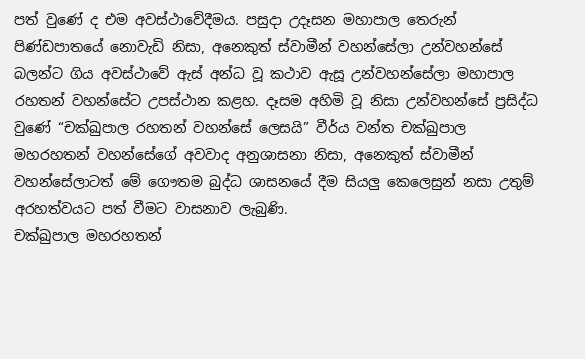පත් වුණේ ද එම අවස්ථාවේදීමය. පසුදා උදෑසන මහාපාල තෙරුන් පිණ්ඩපාතයේ නොවැඩි නිසා, අනෙකුත් ස්වාමීන් වහන්සේලා උන්වහන්සේ බලන්ට ගිය අවස්ථාවේ ඇස් අන්ධ වූ කථාව ඇසූ උන්වහන්සේලා මහාපාල රහතන් වහන්සේට උපස්ථාන කළහ. දෑසම අහිමි වූ නිසා උන්වහන්සේ ප්‍රසිද්ධ වුණේ “චක්ඛුපාල රහතන් වහන්සේ ලෙසයි” වීර්ය වන්ත චක්ඛුපාල මහරහතන් වහන්සේගේ අවවාද අනුශාසනා නිසා, අනෙකුත් ස්වාමීන් වහන්සේලාටත් මේ ගෞතම බුද්ධ ශාසනයේ දීම සියලු කෙලෙසුන් නසා උතුම් අරහත්වයට පත් වීමට වාසනාව ලැබුණි.
චක්ඛුපාල මහරහතන්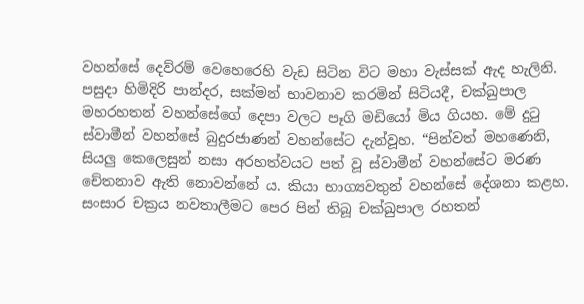වහන්සේ දෙව්රම් වෙහෙරෙහි වැඩ සිටින විට මහා වැස්සක් ඇද හැලිනි. පසුදා හිමිදිරි පාන්දර, සක්මන් භාවනාව කරමින් සිටියදී, චක්ඛුපාල මහරහතන් වහන්සේගේ දෙපා වලට පෑගි මඩියෝ මිය ගියහ. මේ දුටු ස්වාමීන් වහන්සේ බුදුරජාණන් වහන්සේට දැන්වූහ. “පින්වත් මහණෙනි, සියලු කෙලෙසුන් නසා අරහත්වයට පත් වූ ස්වාමීන් වහන්සේට මරණ චේතනාව ඇති නොවන්නේ ය. කියා භාග්‍යවතුන් වහන්සේ දේශනා කළහ. සංසාර චක්‍රය නවතාලීමට පෙර පින් තිබූ චක්ඛුපාල රහතන්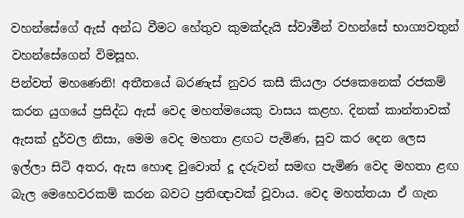වහන්සේගේ ඇස් අන්ධ වීමට හේතුව කුමක්දැයි ස්වාමීන් වහන්සේ භාග්‍යවතුන් වහන්සේගෙන් විමසූහ.
පින්වත් මහණෙනි! අතීතයේ බරණැස් නුවර කසී කියලා රජකෙනෙක් රජකම් කරන යුගයේ ප්‍රසිද්ධ ඇස් වෙද මහත්මයෙකු වාසය කළහ. දිනක් කාන්තාවක් ඇසක් දුර්වල නිසා, මෙම වෙද මහතා ළඟට පැමිණ, සුව කර දෙන ලෙස ඉල්ලා සිටි අතර, ඇස හොඳ වුවොත් දූ දරුවන් සමඟ පැමිණ වෙද මහතා ළඟ බැල මෙහෙවරකම් කරන බවට ප්‍රතිඥාවක් වූවාය. වෙද මහත්තයා ඒ ගැන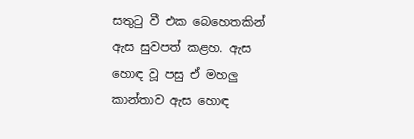සතුටු වී එක බෙහෙතකින් ඇස සුවපත් කළහ. ඇස හොඳ වූ පසු ඒ මහලු කාන්තාව ඇස හොඳ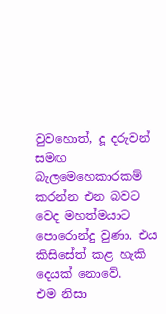වුවහොත්, දූ දරුවන් සමඟ බැලමෙහෙකාරකම් කරන්න එන බවට වෙද මහත්මයාට පොරොන්දු වුණා. එය කිසිසේත් කළ හැකි දෙයක් නොවේ.
එම නිසා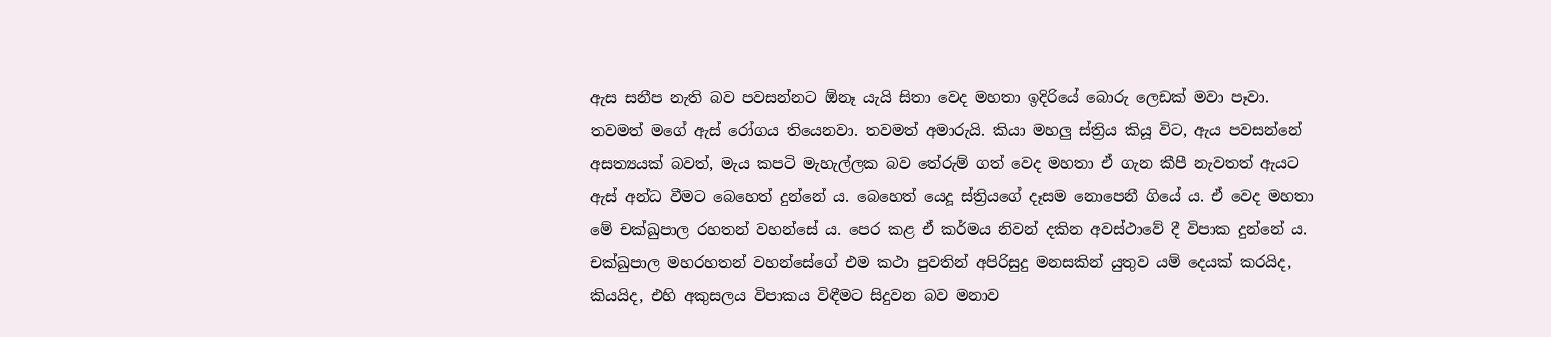ඇස සනීප නැති බව පවසන්නට ඕනෑ යැයි සිතා වෙද මහතා ඉදිරියේ බොරු ලෙඩක් මවා පෑවා. තවමත් මගේ ඇස් රෝගය තියෙනවා. තවමත් අමාරුයි. කියා මහලු ස්ත්‍රිය කියූ විට, ඇය පවසන්නේ අසත්‍යයක් බවත්, මැය කපටි මැහැල්ලක බව තේරුම් ගත් වෙද මහතා ඒ ගැන කීපී නැවතත් ඇයට ඇස් අන්ධ වීමට බෙහෙත් දුන්නේ ය. බෙහෙත් යෙදූ ස්ත්‍රියගේ දෑසම නොපෙනී ගියේ ය. ඒ වෙද මහතා මේ චක්ඛුපාල රහතන් වහන්සේ ය. පෙර කළ ඒ කර්මය නිවන් දකින අවස්ථාවේ දී විපාක දුන්නේ ය. චක්ඛුපාල මහරහතන් වහන්සේගේ එම කථා පුවතින් අපිරිසුදු මනසකින් යුතුව යම් දෙයක් කරයිද, කියයිද, එහි අකුසලය විපාකය විඳීමට සිදුවන බව මනාව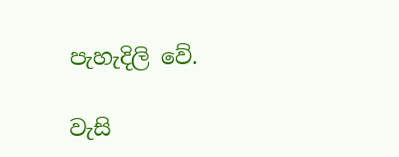පැහැදිලි වේ.

වැසි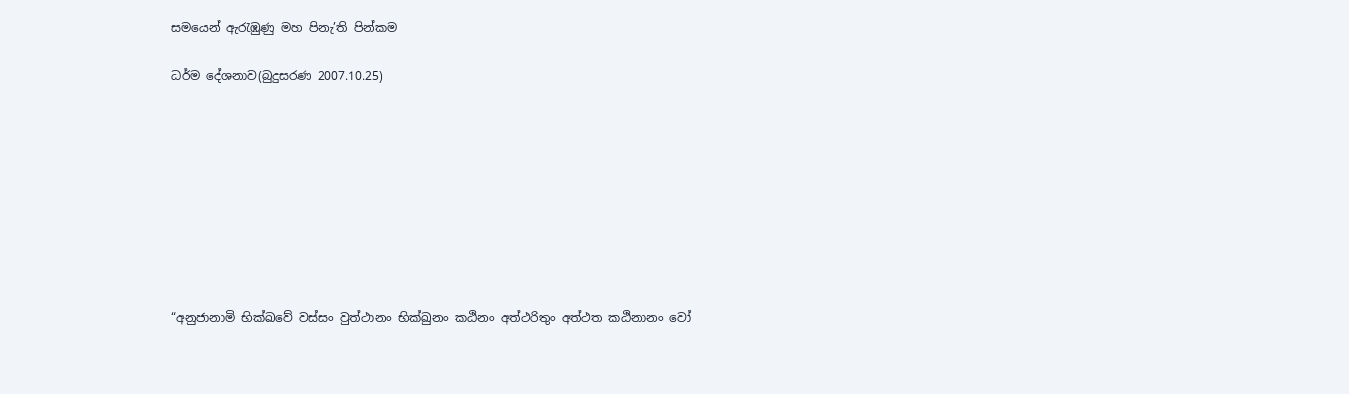සමයෙන් ඇරැඹුණු මහ පිනැ’ති පින්කම

ධර්ම දේශනාව(බුදුසරණ 2007.10.25)









“අනුජානාමි භික්ඛවේ වස්සං වුත්ථානං භික්ඛුනං කඨිනං අත්ථරිතුං අත්ථත කඨිනානං වෝ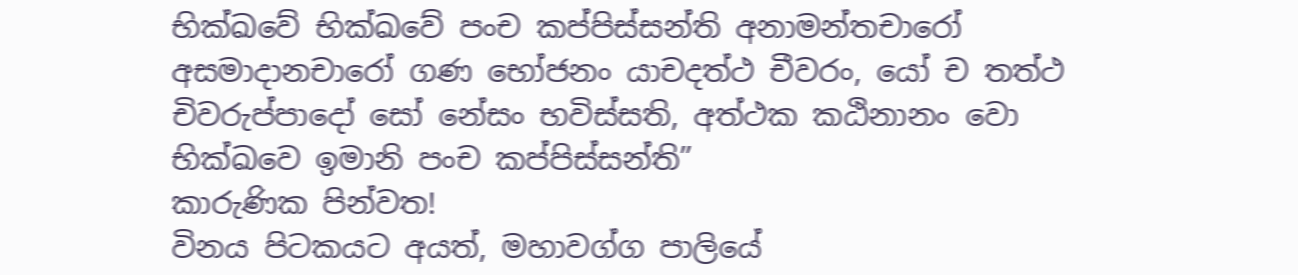භික්ඛවේ භික්ඛවේ පංච කප්පිස්සන්ති අනාමන්තචාරෝ අසමාදානචාරෝ ගණ භෝජනං යාචදත්ථ චීවරං, යෝ ච තත්ථ චිවරුප්පාදෝ සෝ නේසං භවිස්සති, අත්ථක කඨිනානං වො භික්ඛවෙ ඉමානි පංච කප්පිස්සන්ති”
කාරුණික පින්වත!
විනය පිටකයට අයත්, මහාවග්ග පාලියේ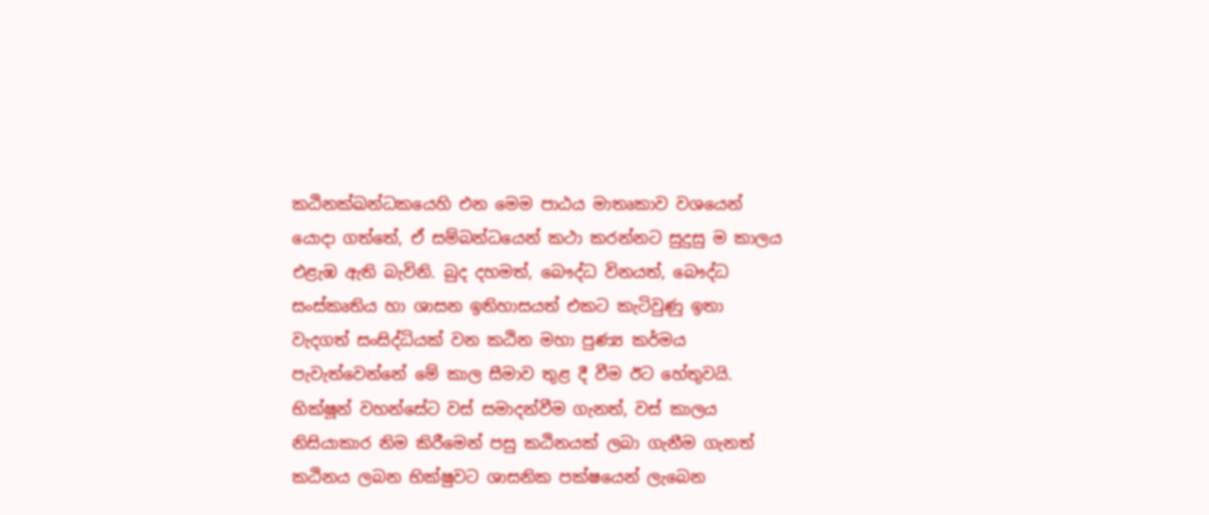කඨිනක්ඛන්ධකයෙහි එන මෙම පාඨය මාතෘකාව වශයෙන් යොදා ගත්තේ, ඒ සම්බන්ධයෙන් කථා කරන්නට සුදුසු ම කාලය එළැඹ ඇති බැවිනි. බුද දහමත්, බෞද්ධ විනයත්, බෞද්ධ සංස්කෘතිය හා ශාසන ඉතිහාසයත් එකට කැටිවුණු ඉතා වැදගත් සංසිද්ධියක් වන කඨින මහා පුණ්‍ය කර්මය පැවැත්වෙන්නේ මේ කාල සීමාව තුළ දී වීම ඊට හේතුවයි. භික්ෂූන් වහන්සේට වස් සමාදන්වීම ගැනත්, වස් කාලය නිසියාකාර නිම කිරීමෙන් පසු කඨිනයක් ලබා ගැනීම ගැනත් කඨිනය ලබන භික්ෂුවට ශාසනික පක්ෂයෙන් ලැබෙන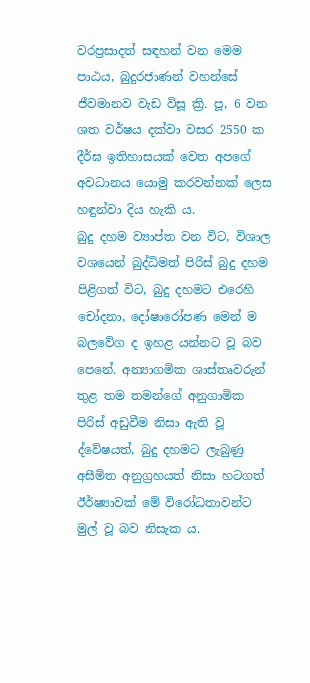වරප්‍රසාදත් සඳහන් වන මෙම පාඨය, බුදුරජාණන් වහන්සේ ජීවමානව වැඩ විසූ ක්‍රි. පූ, 6 වන ශත වර්ෂය දක්වා වසර 2550 ක දීර්ඝ ඉතිහාසයක් වෙත අපගේ අවධානය යොමු කරවන්නක් ලෙස හඳුන්වා දිය හැකි ය.
බුදු දහම ව්‍යාප්ත වන විට, විශාල වශයෙන් බුද්ධිමත් පිරිස් බුදු දහම පිළිගත් විට, බුදු දහමට එරෙහි චෝදනා, දෝෂාරෝපණ මෙන් ම බලවේග ද ඉහළ යන්නට වූ බව පෙනේ. අන්‍යාගමික ශාස්තෘවරුන් තුළ තම තමන්ගේ අනුගාමික පිරිස් අඩුවීම නිසා ඇති වූ ද්වේෂයත්, බුදු දහමට ලැබුණු අසීමිත අනුග්‍රහයත් නිසා හටගත් ඊර්ෂ්‍යාවක් මේ විරෝධතාවන්ට මුල් වූ බව නිසැක ය.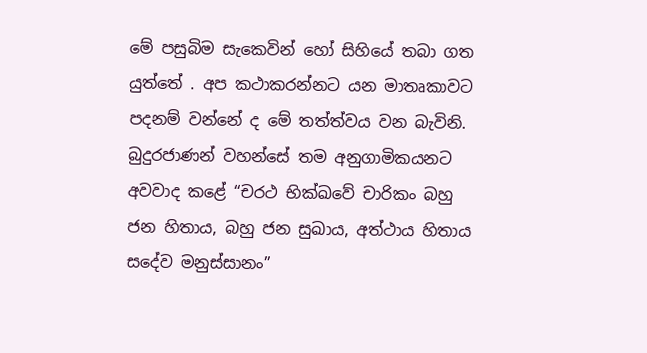මේ පසුබිම සැකෙවින් හෝ සිහියේ තබා ගත යුත්තේ . අප කථාකරන්නට යන මාතෘකාවට පදනම් වන්නේ ද මේ තත්ත්වය වන බැවිනි.
බුදුරජාණන් වහන්සේ තම අනුගාමිකයනට අවවාද කළේ “චරථ භික්ඛවේ චාරිකං බහු ජන හිතාය, බහු ජන සුඛාය, අත්ථාය හිතාය සදේව මනුස්සානං”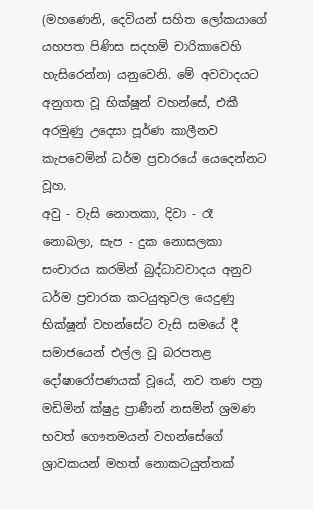(මහණෙනි, දෙවියන් සහිත ලෝකයාගේ යහපත පිණිස සදහම් චාරිකාවෙහි හැසිරෙන්න) යනුවෙනි. මේ අවවාදයට අනුගත වූ භික්ෂූන් වහන්සේ, එකී අරමුණු උදෙසා පූර්ණ කාලීනව කැපවෙමින් ධර්ම ප්‍රචාරයේ යෙදෙන්නට වූහ.
අවු - වැසි නොතකා, දිවා - රෑ නොබලා, සැප - දුක නොසලකා සංචාරය කරමින් බුද්ධාවවාදය අනුව ධර්ම ප්‍රචාරක කටයුතුවල යෙදුණු භික්ෂූන් වහන්සේට වැසි සමයේ දී සමාජයෙන් එල්ල වූ බරපතළ දෝෂාරෝපණයක් වූයේ, නව තණ පත්‍ර මඩිමින් ක්ෂුද්‍ර ප්‍රාණීන් නසමින් ශ්‍රමණ භවත් ගෞතමයන් වහන්සේගේ ශ්‍රාවකයන් මහත් නොකටයුත්තක්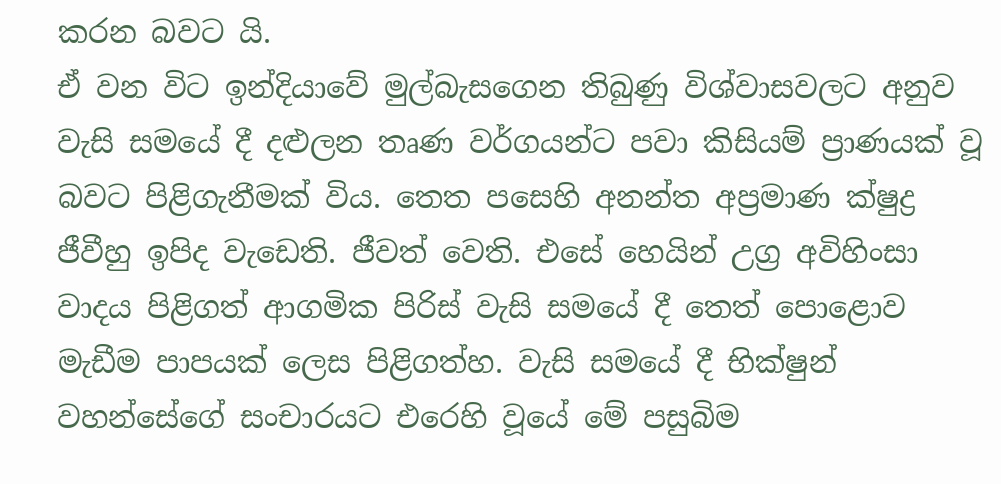කරන බවට යි.
ඒ වන විට ඉන්දියාවේ මුල්බැසගෙන තිබුණු විශ්වාසවලට අනුව වැසි සමයේ දී දළුලන තෘණ වර්ගයන්ට පවා කිසියම් ප්‍රාණයක් වූ බවට පිළිගැනීමක් විය. තෙත පසෙහි අනන්ත අප්‍රමාණ ක්ෂුද්‍ර ජීවීහු ඉපිද වැඩෙති. ජීවත් වෙති. එසේ හෙයින් උග්‍ර අවිහිංසා වාදය පිළිගත් ආගමික පිරිස් වැසි සමයේ දී තෙත් පොළොව මැඩීම පාපයක් ලෙස පිළිගත්හ. වැසි සමයේ දී භික්ෂුන් වහන්සේගේ සංචාරයට එරෙහි වූයේ මේ පසුබිම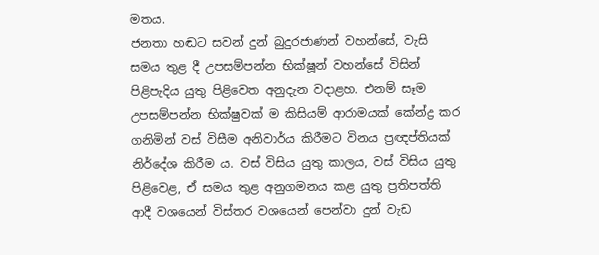මතය.
ජනතා හඬට සවන් දුන් බුදුරජාණන් වහන්සේ, වැසි සමය තුළ දී උපසම්පන්න භික්ෂූන් වහන්සේ විසින් පිළිපැදිය යුතු පිළිවෙත අනුදැන වදාළහ. එනම් සෑම උපසම්පන්න භික්ෂුවක් ම කිසියම් ආරාමයක් කේන්ද්‍ර කර ගනිමින් වස් විසීම අනිවාර්ය කිරීමට විනය ප්‍රඥප්තියක් නිර්දේශ කිරීම ය. වස් විසිය යුතු කාලය, වස් විසිය යුතු පිළිවෙළ, ඒ සමය තුළ අනුගමනය කළ යුතු ප්‍රතිපත්ති ආදී වශයෙන් විස්තර වශයෙන් පෙන්වා දුන් වැඩ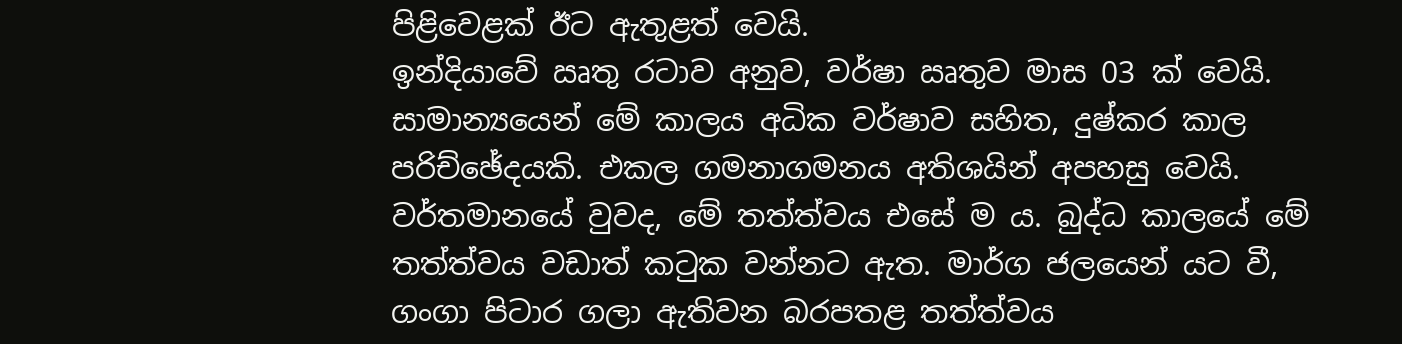පිළිවෙළක් ඊට ඇතුළත් වෙයි.
ඉන්දියාවේ ඍතු රටාව අනුව, වර්ෂා ඍතුව මාස 03 ක් වෙයි. සාමාන්‍යයෙන් මේ කාලය අධික වර්ෂාව සහිත, දුෂ්කර කාල පරිච්ඡේදයකි. එකල ගමනාගමනය අතිශයින් අපහසු වෙයි. වර්තමානයේ වුවද, මේ තත්ත්වය එසේ ම ය. බුද්ධ කාලයේ මේ තත්ත්වය වඩාත් කටුක වන්නට ඇත. මාර්ග ජලයෙන් යට වී, ගංගා පිටාර ගලා ඇතිවන බරපතළ තත්ත්වය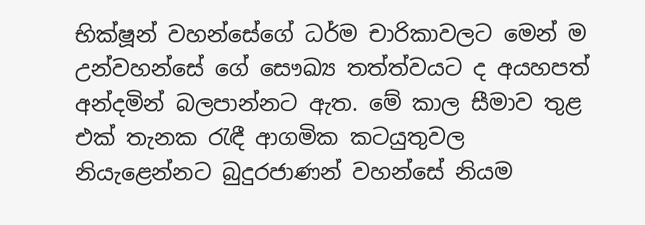භික්ෂූන් වහන්සේගේ ධර්ම චාරිකාවලට මෙන් ම උන්වහන්සේ ගේ සෞඛ්‍ය තත්ත්වයට ද අයහපත් අන්දමින් බලපාන්නට ඇත. මේ කාල සීමාව තුළ එක් තැනක රැඳී ආගමික කටයුතුවල නියැළෙන්නට බුදුරජාණන් වහන්සේ නියම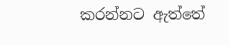කරන්නට ඇත්තේ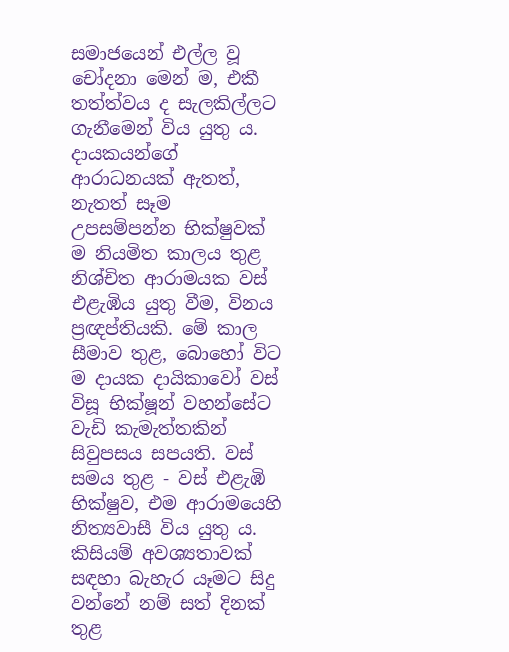සමාජයෙන් එල්ල වූ චෝදනා මෙන් ම, එකී තත්ත්වය ද සැලකිල්ලට ගැනීමෙන් විය යුතු ය.
දායකයන්ගේ ආරාධනයක් ඇතත්, නැතත් සෑම උපසම්පන්න භික්ෂුවක් ම නියමිත කාලය තුළ නිශ්චිත ආරාමයක වස් එළැඹිය යුතු වීම, විනය ප්‍රඥප්තියකි. මේ කාල සීමාව තුළ, බොහෝ විට ම දායක දායිකාවෝ වස් විසූ භික්ෂූන් වහන්සේට වැඩි කැමැත්තකින් සිවුපසය සපයති. වස් සමය තුළ - වස් එළැඹි භික්ෂුව, එම ආරාමයෙහි නිත්‍යවාසී විය යුතු ය. කිසියම් අවශ්‍යතාවක් සඳහා බැහැර යෑමට සිදු වන්නේ නම් සත් දිනක් තුළ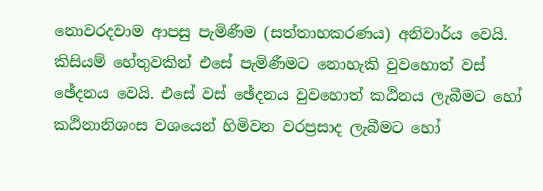නොවරදවාම ආපසු පැමිණීම (සත්තාහකරණය) අනිවාර්ය වෙයි. කිසියම් හේතුවකින් එසේ පැමිණීමට නොහැකි වුවහොත් වස් ඡේදනය වෙයි. එසේ වස් ඡේදනය වුවහොත් කඨිනය ලැබීමට හෝ කඨිනානිශංස වශයෙන් හිමිවන වරප්‍රසාද ලැබීමට හෝ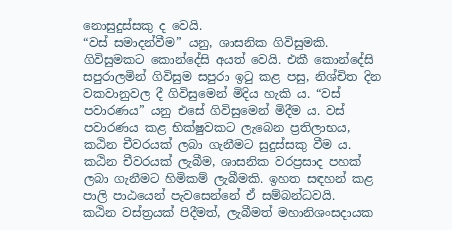නොසුදුස්සකු ද වෙයි.
“වස් සමාදන්වීම” යනු, ශාසනික ගිවිසුමකි. ගිවිසුමකට කොන්දේසි අයත් වෙයි. එකී කොන්දේසි සපුරාලමින් ගිවිසුම සපුරා ඉටු කළ පසු, නිශ්චිත දින වකවානුවල දී ගිවිසුමෙන් මිදිය හැකි ය. “වස් පවාරණය” යනු එසේ ගිවිසුමෙන් මිදීම ය. වස් පවාරණය කළ භික්ෂුවකට ලැබෙන ප්‍රතිලාභය, කඨින චීවරයක් ලබා ගැනීමට සුදුස්සකු වීම ය. කඨින චීවරයක් ලැබීම, ශාසනික වරප්‍රසාද පහක් ලබා ගැනීමට හිමිකම් ලැබීමකි. ඉහත සඳහන් කළ පාලි පාඨයෙන් පැවසෙන්නේ ඒ සම්බන්ධවයි.
කඨින වස්ත්‍රයක් පිදීමත්, ලැබීමත් මහානිශංසදායක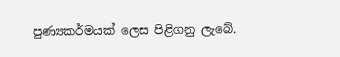පුණ්‍යකර්මයක් ලෙස පිළිගනු ලැබේ.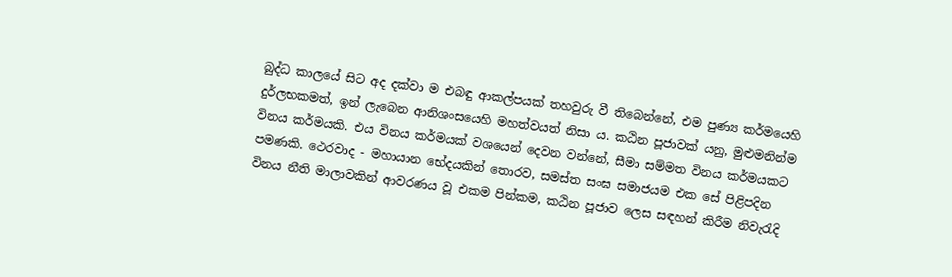බුද්ධ කාලයේ සිට අද දක්වා ම එබඳු ආකල්පයක් තහවුරු වී තිබෙන්නේ, එම පුණ්‍ය කර්මයෙහි දුර්ලභකමත්, ඉන් ලැබෙන ආනිශංසයෙහි මහත්වයත් නිසා ය. කඨින පූජාවක් යනු, මුළුමනින්ම විනය කර්මයකි. එය විනය කර්මයක් වශයෙන් දෙවන වන්නේ, සීමා සම්මත විනය කර්මයකට පමණකි. ථෙරවාද - මහායාන භේදයකින් තොරව, සමස්ත සංඝ සමාජයම එක සේ පිළිපදින විනය නීති මාලාවකින් ආවරණය වූ එකම පින්කම, කඨින පූජාව ලෙස සඳහන් කිරීම නිවැරැදි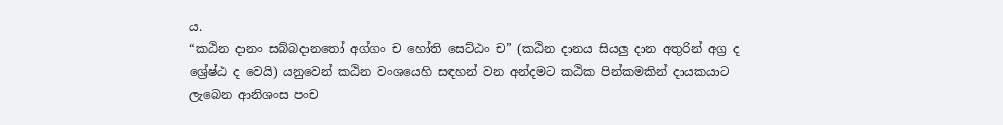ය.
“කඨින දානං සබ්බදානතෝ අග්ගං ච හෝති සෙට්ඨං ච” (කඨින දානය සියලු දාන අතුරින් අග්‍ර ද
ශ්‍රේෂ්ඨ ද වෙයි) යනුවෙන් කඨින වංශයෙහි සඳහන් වන අන්දමට කඨික පින්කමකින් දායකයාට ලැබෙන ආනිශංස පංච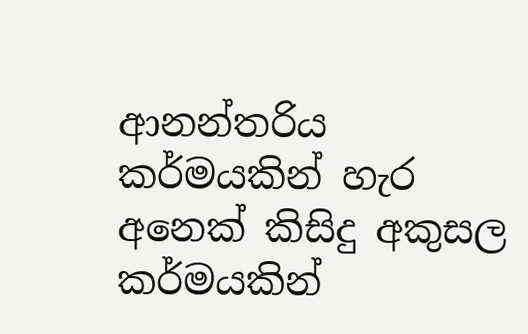ආනන්තරිය කර්මයකින් හැර අනෙක් කිසිදු අකුසල කර්මයකින්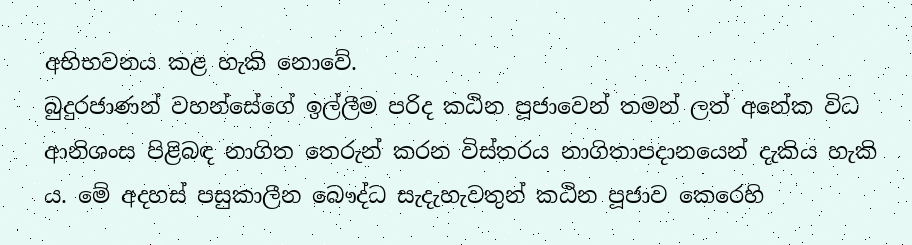අභිභවනය කළ හැකි නොවේ.
බුදුරජාණන් වහන්සේගේ ඉල්ලීම පරිද කඨින පූජාවෙන් තමන් ලත් අනේක විධ ආනිශංස පිළිබඳ නාගිත තෙරුන් කරන විස්තරය නාගිතාපදානයෙන් දැකිය හැකි ය. මේ අදහස් පසුකාලීන බෞද්ධ සැදැහැවතුන් කඨින පූජාව කෙරෙහි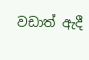වඩාත් ඇදී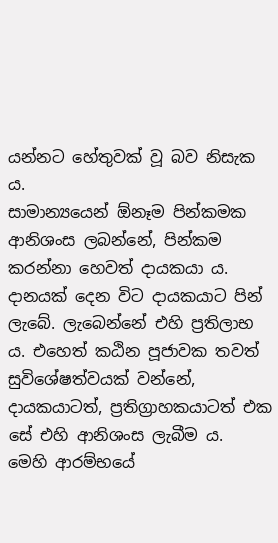යන්නට හේතුවක් වූ බව නිසැක ය.
සාමාන්‍යයෙන් ඕනෑම පින්කමක ආනිශංස ලබන්නේ, පින්කම කරන්නා හෙවත් දායකයා ය. දානයක් දෙන විට දායකයාට පින් ලැබේ. ලැබෙන්නේ එහි ප්‍රතිලාභ ය. එහෙත් කඨින පූජාවක තවත් සුවිශේෂත්වයක් වන්නේ, දායකයාටත්, ප්‍රතිග්‍රාහකයාටත් එක සේ එහි ආනිශංස ලැබීම ය.
මෙහි ආරම්භයේ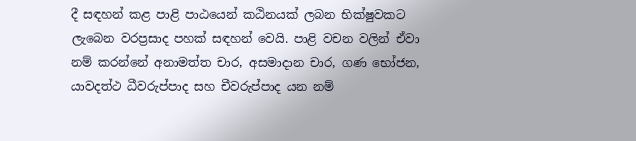දී සඳහන් කළ පාළි පාඨයෙන් කඨිනයක් ලබන භික්ෂුවකට ලැබෙන වරප්‍රසාද පහක් සඳහන් වෙයි. පාළි වචන වලින් ඒවා නම් කරන්නේ අනාමත්ත චාර, අසමාදාන චාර, ගණ භෝජන, යාවදත්ථ ධීවරුප්පාද සහ චීවරුප්පාද යන නම්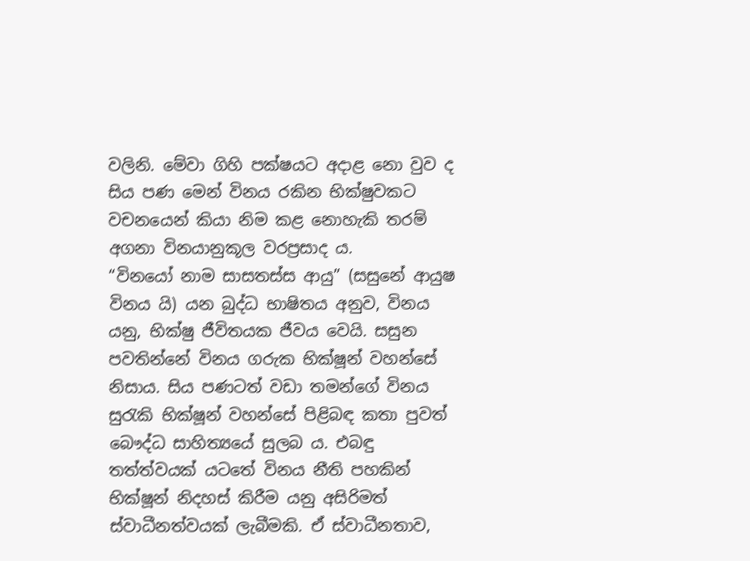වලිනි. මේවා ගිහි පක්ෂයට අදාළ නො වුව ද සිය පණ මෙන් විනය රකින භික්ෂුවකට වචනයෙන් කියා නිම කළ නොහැකි තරම් අගනා විනයානුකූල වරප්‍රසාද ය.
“විනයෝ නාම සාසතස්ස ආයු” (සසුනේ ආයුෂ විනය යි) යන බුද්ධ භාෂිතය අනුව, විනය යනු, භික්ෂු ජීවිතයක ජීවය වෙයි. සසුන පවතින්නේ විනය ගරුක භික්ෂූන් වහන්සේ නිසාය. සිය පණටත් වඩා තමන්ගේ විනය සුරැකි භික්ෂූන් වහන්සේ පිළිබඳ කතා පුවත් බෞද්ධ සාහිත්‍යයේ සුලබ ය. එබඳු තත්ත්වයක් යටතේ විනය නීති පහකින් භික්ෂූන් නිදහස් කිරීම යනු අසිරිමත් ස්වාධීනත්වයක් ලැබීමකි. ඒ ස්වාධීනතාව,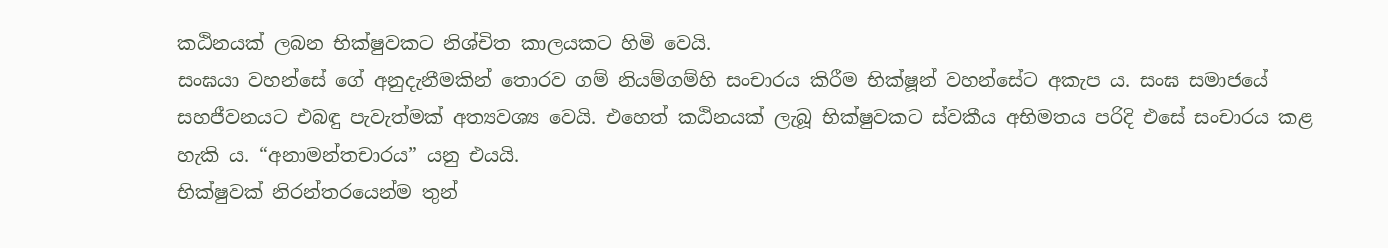කඨිනයක් ලබන භික්ෂුවකට නිශ්චිත කාලයකට හිමි වෙයි.
සංඝයා වහන්සේ ගේ අනුදැනීමකින් තොරව ගම් නියම්ගම්හි සංචාරය කිරීම භික්ෂූන් වහන්සේට අකැප ය. සංඝ සමාජයේ සහජීවනයට එබඳු පැවැත්මක් අත්‍යවශ්‍ය වෙයි. එහෙත් කඨිනයක් ලැබූ භික්ෂුවකට ස්වකීය අභිමතය පරිදි එසේ සංචාරය කළ හැකි ය. “අනාමන්තචාරය” යනු එයයි.
භික්ෂුවක් නිරන්තරයෙන්ම තුන්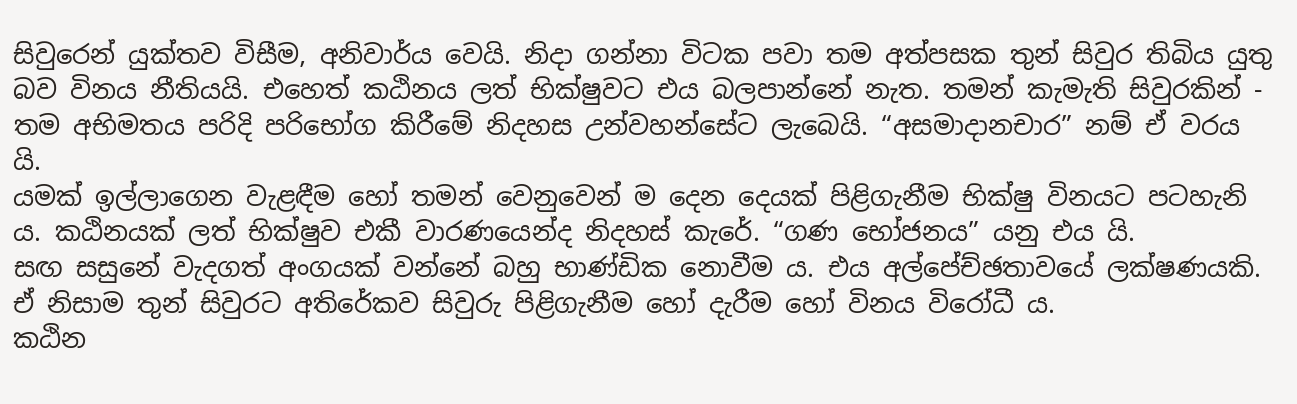සිවුරෙන් යුක්තව විසීම, අනිවාර්ය වෙයි. නිදා ගන්නා විටක පවා තම අත්පසක තුන් සිවුර තිබිය යුතු බව විනය නීතියයි. එහෙත් කඨිනය ලත් භික්ෂුවට එය බලපාන්නේ නැත. තමන් කැමැති සිවුරකින් - තම අභිමතය පරිදි පරිභෝග කිරීමේ නිදහස උන්වහන්සේට ලැබෙයි. “අසමාදානචාර” නම් ඒ වරය යි.
යමක් ඉල්ලාගෙන වැළඳීම හෝ තමන් වෙනුවෙන් ම දෙන දෙයක් පිළිගැනීම භික්ෂු විනයට පටහැනි ය. කඨිනයක් ලත් භික්ෂුව එකී වාරණයෙන්ද නිදහස් කැරේ. “ගණ භෝජනය” යනු එය යි.
සඟ සසුනේ වැදගත් අංගයක් වන්නේ බහු භාණ්ඩික නොවීම ය. එය අල්පේච්ඡතාවයේ ලක්ෂණයකි. ඒ නිසාම තුන් සිවුරට අතිරේකව සිවුරු පිළිගැනීම හෝ දැරීම හෝ විනය විරෝධී ය.
කඨින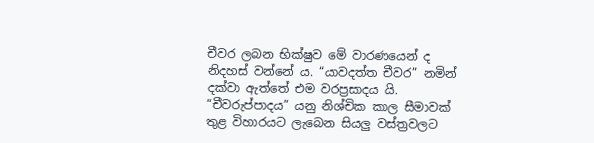චීවර ලබන භික්ෂුව මේ වාරණයෙන් ද නිදහස් වන්නේ ය. “යාවදත්ත චීවර” නමින් දක්වා ඇත්තේ එම වරප්‍රසාදය යි.
“චීවරුප්පාදය” යනු නිශ්චික කාල සීමාවක් තුළ විහාරයට ලැබෙන සියලු වස්ත්‍රවලට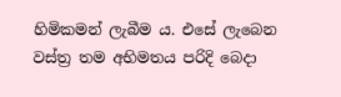හිමිකමන් ලැබීම ය. එසේ ලැබෙන වස්ත්‍ර තම අභිමතය පරිදි බෙදා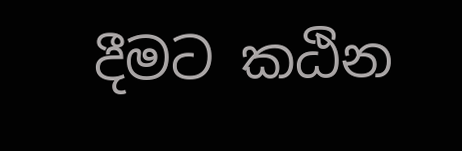දීමට කඨින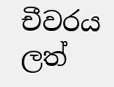චීවරය ලත්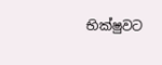භික්ෂුවට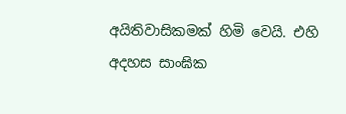අයිතිවාසිකමක් හිමි වෙයි. එහි අදහස සාංඝික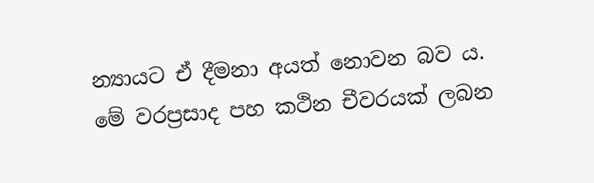න්‍යායට ඒ දීමනා අයත් නොවන බව ය.
මේ වරප්‍රසාද පහ කථින චීවරයක් ලබන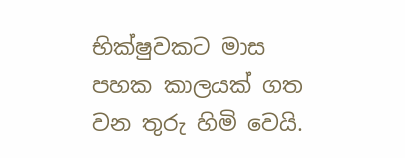භික්ෂුවකට මාස පහක කාලයක් ගත වන තුරු හිමි වෙයි.